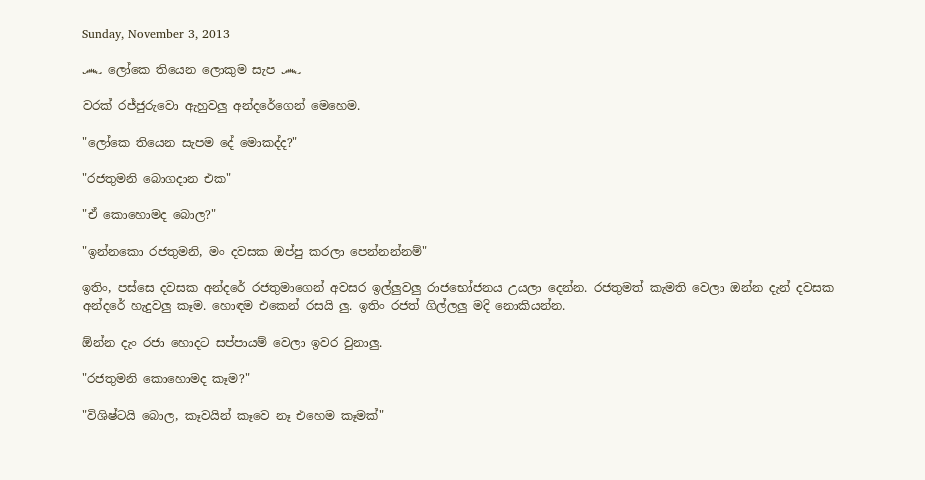Sunday, November 3, 2013

෴ ලෝකෙ තියෙන ලොකුම සැප ෴

වරක් රජ්ජුරුවො ඇහුවලු අන්දරේගෙන් මෙහෙම.

"ලෝකෙ තියෙන සැපම දේ මොකද්ද?"

"රජතුමනි බොගදාන එක"

"ඒ කොහොමද බොල?"

"ඉන්නකො රජතුමනි, මං දවසක ඔප්පු කරලා පෙන්නන්නම්"

ඉතිං, පස්සෙ දවසක අන්දරේ රජතුමාගෙන් අවසර ඉල්ලුවලු රාජභෝජනය උයලා දෙන්න. රජතුමත් කැමති වෙලා ඔන්න දැන් දවසක අන්දරේ හැදුවලු කෑම. හොඳම එකෙන් රසයි ලු. ඉතිං රජත් ගිල්ලලු මදි නොකියන්න.

ඕන්න දැං රජා හොදට සප්පායම් වෙලා ඉවර වුනාලු.

"රජතුමනි කොහොමද කෑම?"

"විශිෂ්ටයි බොල, කෑවයින් කෑවෙ නෑ එහෙම කෑමක්"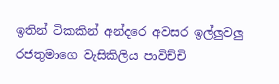ඉතින් ටිකකින් අන්දරෙ අවසර ඉල්ලුවලු රජතුමාගෙ වැසිකිලිය පාවිච්චි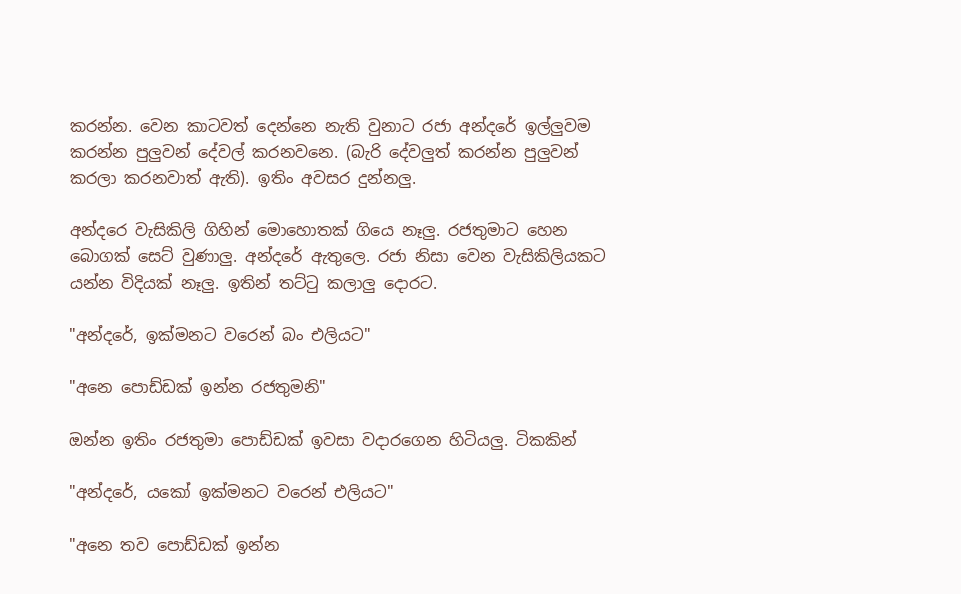කරන්න. වෙන කාටවත් දෙන්නෙ නැති වුනාට රජා අන්දරේ ඉල්ලුවම කරන්න පුලුවන් දේවල් කරනවනෙ. (බැරි දේවලුත් කරන්න පුලුවන් කරලා කරනවාත් ඇති). ඉතිං අවසර දුන්නලු.

අන්දරෙ වැසිකිලි ගිහින් මොහොතක් ගියෙ නෑලු. රජතුමාට හෙන බොගක් සෙට් වුණාලු. අන්දරේ ඇතුලෙ. රජා නිසා වෙන වැසිකිලියකට යන්න විදියක් නෑලු. ඉතින් තට්ටු කලාලු දොරට.

"අන්දරේ, ඉක්මනට වරෙන් බං එලියට"

"අනෙ පොඩ්ඩක් ඉන්න රජතුමනි"

ඔන්න ඉතිං රජතුමා පොඩ්ඩක් ඉවසා වදාරගෙන හිටියලු. ටිකකින්

"අන්දරේ, යකෝ ඉක්මනට වරෙන් එලියට"

"අනෙ තව පොඩ්ඩක් ඉන්න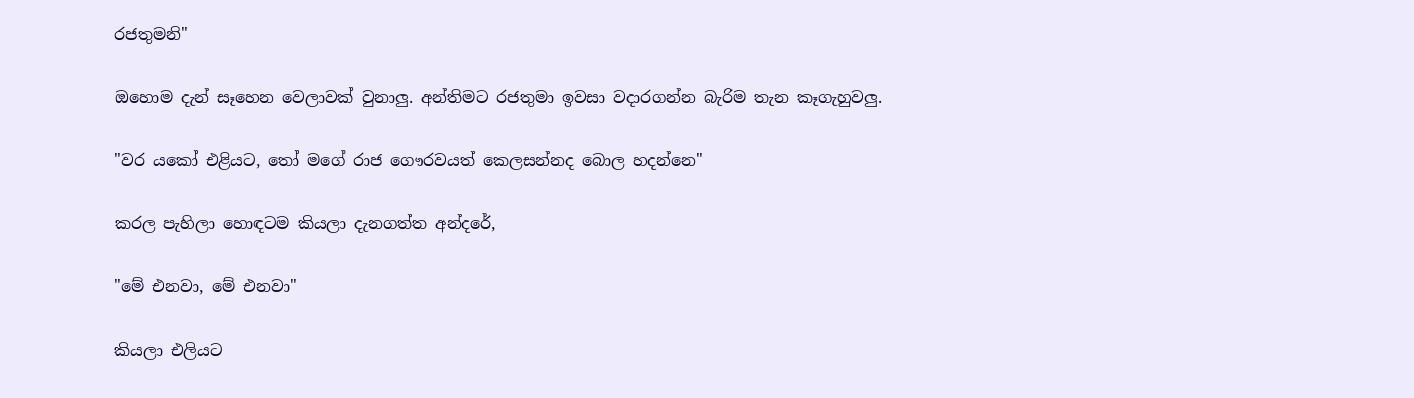රජතුමනි"

ඔහොම දැන් සෑහෙන වෙලාවක් වුනාලු. අන්තිමට රජතුමා ඉවසා වදාරගන්න බැරිම තැන කෑගැහුවලු.

"වර යකෝ එළියට, තෝ මගේ රාජ ගෞරවයත් කෙලසන්නද බොල හදන්නෙ"

කරල පැහිලා හොඳටම කියලා දැනගත්ත අන්දරේ,

"මේ එනවා, මේ එනවා"

කියලා එලියට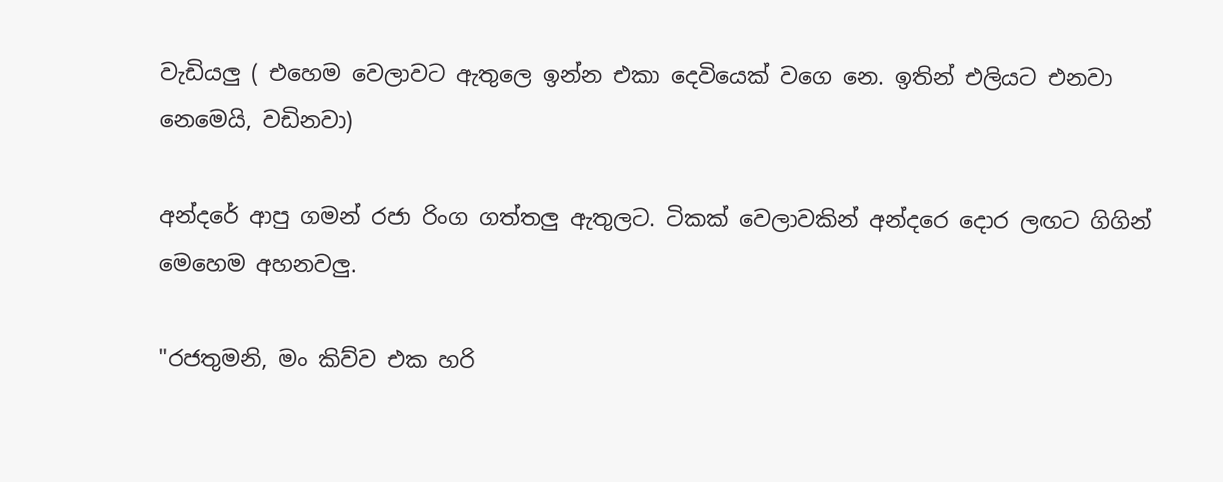වැඩියලු ( එහෙම වෙලාවට ඇතුලෙ ඉන්න එකා දෙවියෙක් වගෙ නෙ. ඉතින් එලියට එනවා නෙමෙයි, වඩිනවා)

අන්දරේ ආපු ගමන් රජා රිංග ගත්තලු ඇතුලට. ටිකක් වෙලාවකින් අන්දරෙ දොර ලඟට ගිගින් මෙහෙම අහනවලු.

"රජතුමනි, මං කිව්ව එක හරි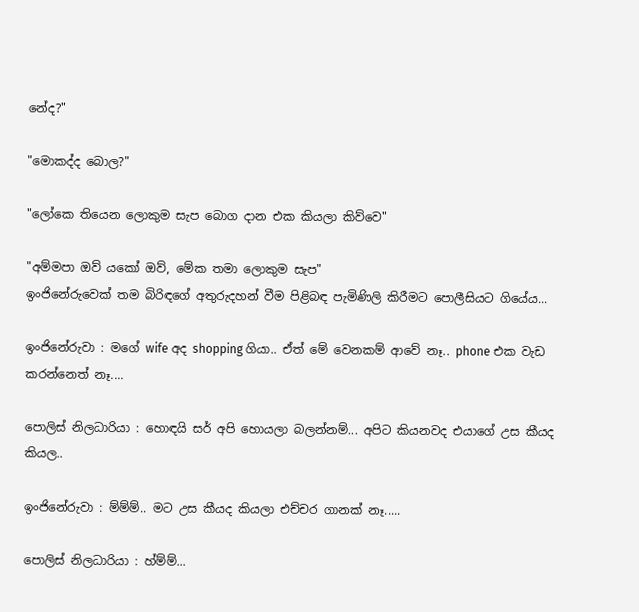නේද?"

"මොකද්ද බොල?"

"ලෝකෙ තියෙන ලොකුම සැප බොග දාන එක කියලා කිව්වෙ"

"අම්මපා ඔව් යකෝ ඔව්, මේක තමා ලොකුම සැප"
ඉංජිනේරුවෙක් තම බිරිඳගේ අතුරුදහන් වීම පිළිබඳ පැමිණිලි කිරීමට පොලීසියට ගියේය...

ඉංජිනේරුවා : මගේ wife අද shopping ගියා.. ඒත් මේ වෙනකම් ආවේ නෑ.. phone එක වැඩ කරන්නෙත් නෑ....

පොලිස් නිලධාරියා : හොඳයි සර් අපි හොයලා බලන්නම්... අපිට කියනවද එයාගේ උස කීයද කියල..

ඉංජිනේරුවා : ම්ම්ම්.. මට උස කීයද කියලා එච්චර ගානක් නෑ.....

පොලිස් නිලධාරියා : හ්ම්ම්...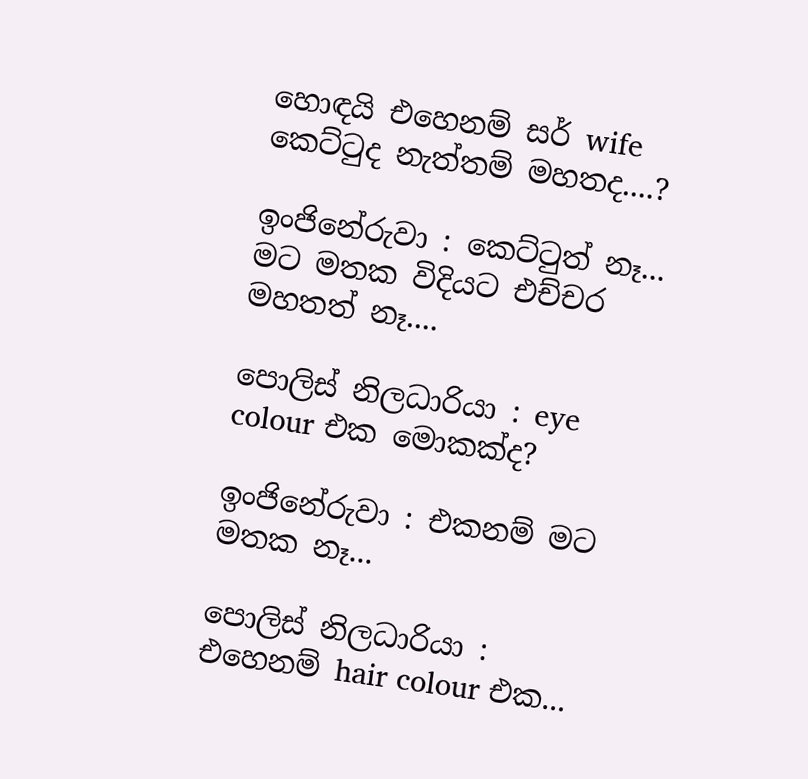හොඳයි එහෙනම් සර් wife කෙට්ටුද නැත්තම් මහතද....?

ඉංජිනේරුවා : කෙට්ටුත් නෑ... මට මතක විදියට එච්චර මහතත් නෑ....

පොලිස් නිලධාරියා : eye colour එක මොකක්ද?

ඉංජිනේරුවා : එකනම් මට මතක නෑ...

පොලිස් නිලධාරියා : එහෙනම් hair colour එක...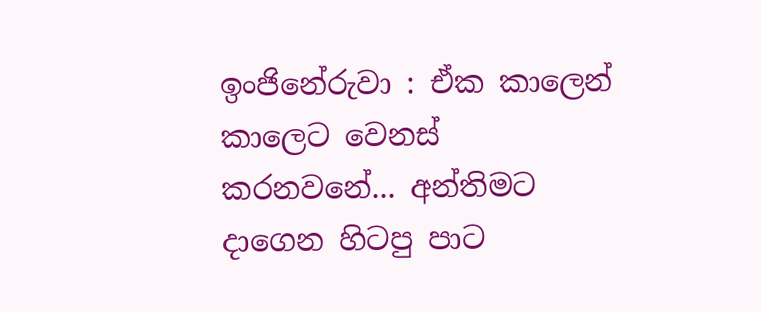ඉංජිනේරුවා : ඒක කාලෙන් කාලෙට වෙනස් කරනවනේ... අන්තිමට දාගෙන හිටපු පාට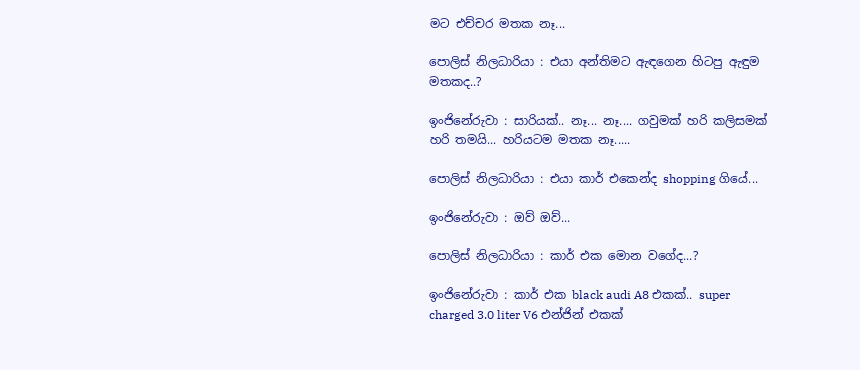මට එච්චර මතක නෑ...

පොලිස් නිලධාරියා : එයා අන්තිමට ඇඳගෙන හිටපු ඇඳුම මතකද..?

ඉංජිනේරුවා : සාරියක්.. නෑ... නෑ.... ගවුමක් හරි කලිසමක් හරි තමයි... හරියටම මතක නෑ.....

පොලිස් නිලධාරියා : එයා කාර් එකෙන්ද shopping ගියේ...

ඉංජිනේරුවා : ඔව් ඔව්...

පොලිස් නිලධාරියා : කාර් එක මොන වගේද...?

ඉංජිනේරුවා : කාර් එක black audi A8 එකක්.. super charged 3.0 liter V6 එන්ජින් එකක්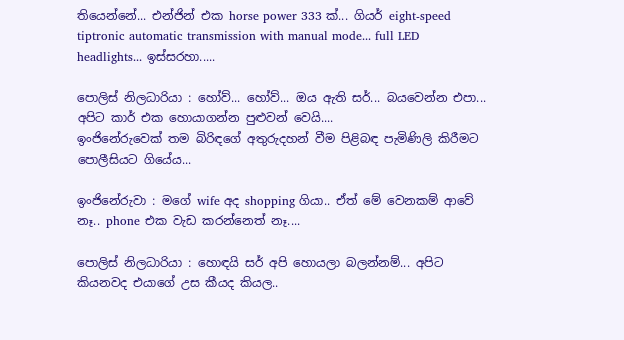තියෙන්නේ... එන්ජින් එක horse power 333 ක්... ගියර් eight-speed tiptronic automatic transmission with manual mode... full LED headlights... ඉස්සරහා.....

පොලිස් නිලධාරියා : හෝව්... හෝව්... ඔය ඇති සර්... බයවෙන්න එපා... අපිට කාර් එක හොයාගන්න පුළුවන් වෙයි....
ඉංජිනේරුවෙක් තම බිරිඳගේ අතුරුදහන් වීම පිළිබඳ පැමිණිලි කිරීමට පොලීසියට ගියේය...

ඉංජිනේරුවා : මගේ wife අද shopping ගියා.. ඒත් මේ වෙනකම් ආවේ නෑ.. phone එක වැඩ කරන්නෙත් නෑ....

පොලිස් නිලධාරියා : හොඳයි සර් අපි හොයලා බලන්නම්... අපිට කියනවද එයාගේ උස කීයද කියල..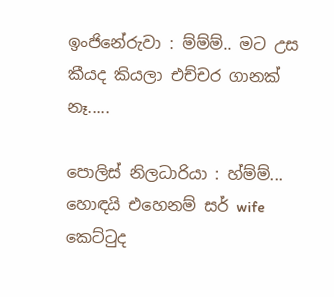ඉංජිනේරුවා : ම්ම්ම්.. මට උස කීයද කියලා එච්චර ගානක් නෑ.....

පොලිස් නිලධාරියා : හ්ම්ම්... හොඳයි එහෙනම් සර් wife කෙට්ටුද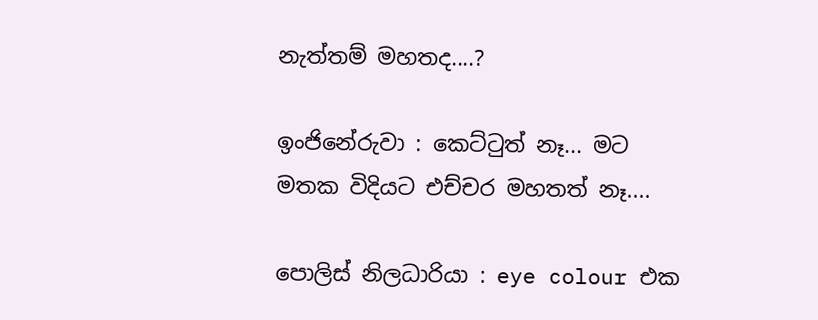නැත්තම් මහතද....?

ඉංජිනේරුවා : කෙට්ටුත් නෑ... මට මතක විදියට එච්චර මහතත් නෑ....

පොලිස් නිලධාරියා : eye colour එක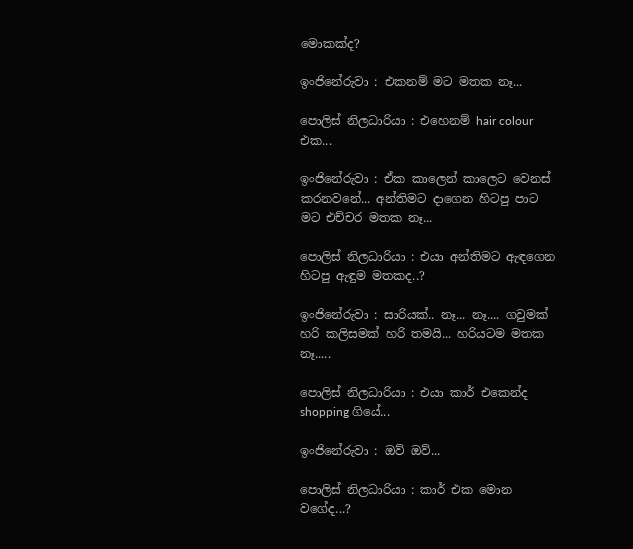මොකක්ද?

ඉංජිනේරුවා : එකනම් මට මතක නෑ...

පොලිස් නිලධාරියා : එහෙනම් hair colour එක...

ඉංජිනේරුවා : ඒක කාලෙන් කාලෙට වෙනස් කරනවනේ... අන්තිමට දාගෙන හිටපු පාට මට එච්චර මතක නෑ...

පොලිස් නිලධාරියා : එයා අන්තිමට ඇඳගෙන හිටපු ඇඳුම මතකද..?

ඉංජිනේරුවා : සාරියක්.. නෑ... නෑ.... ගවුමක් හරි කලිසමක් හරි තමයි... හරියටම මතක නෑ.....

පොලිස් නිලධාරියා : එයා කාර් එකෙන්ද shopping ගියේ...

ඉංජිනේරුවා : ඔව් ඔව්...

පොලිස් නිලධාරියා : කාර් එක මොන වගේද...?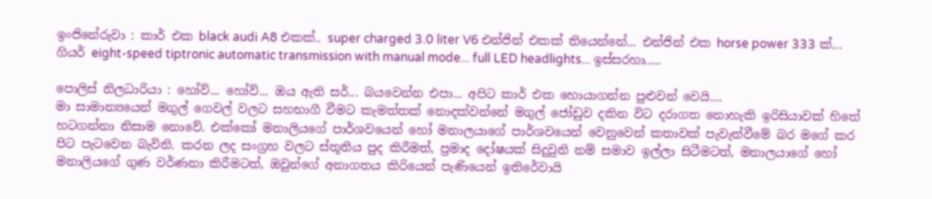ඉංජිනේරුවා : කාර් එක black audi A8 එකක්.. super charged 3.0 liter V6 එන්ජින් එකක් තියෙන්නේ... එන්ජින් එක horse power 333 ක්... ගියර් eight-speed tiptronic automatic transmission with manual mode... full LED headlights... ඉස්සරහා.....

පොලිස් නිලධාරියා : හෝව්... හෝව්... ඔය ඇති සර්... බයවෙන්න එපා... අපිට කාර් එක හොයාගන්න පුළුවන් වෙයි....
මා සාමාන්‍යයෙන් මගුල් ගෙවල් වලට සහභාගී වීමට කැමත්තක් නොදක්වන්නේ මගුල් ජෝඩුව දකින විට දරාගත නොහැකි ඉරිසියාවක්‌ හිතේ හටගන්නා නිසාම නොවේ. එක්කෝ මනාලියගේ පාර්ශවයෙන් හෝ මනාලයාගේ පාර්ශවයෙන් වෙනුවෙන් කතාවක් පැවැත්වීමේ බර මගේ කර පිට පැටවෙන බැවිනි. කරන ලද සංග්‍රහ වලට ස්තූතිය පුද කිරීමත්, ප්‍රමාද දෝෂයක් සිදුවුනි නම් සමාව ඉල්ලා සිටීමටත්, මනාලයාගේ හෝ මනාලියගේ ගුණ වර්ණනා කිරීමටත්, ඔවුන්ගේ අනාගතය කිරියෙන් පැණියෙන් ඉතිරේවායි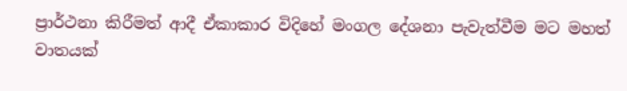ප්‍රාර්ථනා කිරීමත් ආදී ඒකාකාර විදිහේ මංගල දේශනා පැවැත්වීම මට මහත් වාතයක්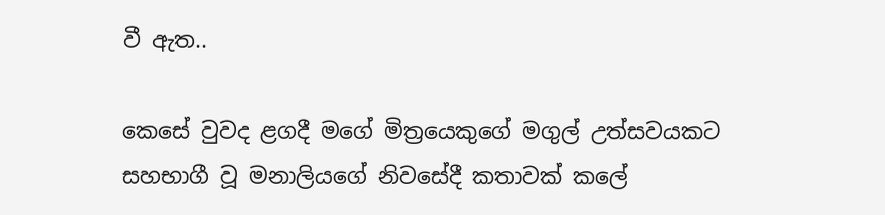වී ඇත..

කෙසේ වුවද ළගදී මගේ මිත්‍රයෙකුගේ මගුල් උත්සවයකට සහභාගී වූ මනාලියගේ නිවසේදී කතාවක් කලේ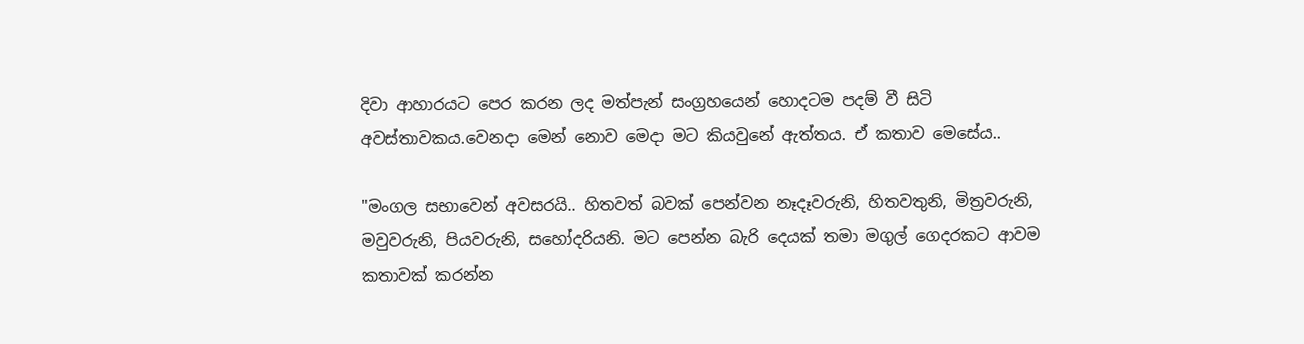දිවා ආහාරයට පෙර කරන ලද මත්පැන් සංග්‍රහයෙන් හොදටම පදම් වී සිටි අවස්තාවකය.වෙනදා මෙන් නොව මෙදා මට කියවුනේ ඇත්තය. ඒ කතාව මෙසේය..

"මංගල සභාවෙන් අවසරයි.. හිතවත් බවක් පෙන්වන නෑදෑවරුනි, හිතවතුනි, මිත්‍රවරුනි, මවුවරුනි, පියවරුනි, සහෝදරියනි. මට පෙන්න බැරි දෙයක් තමා මගුල් ගෙදරකට ආවම කතාවක් කරන්න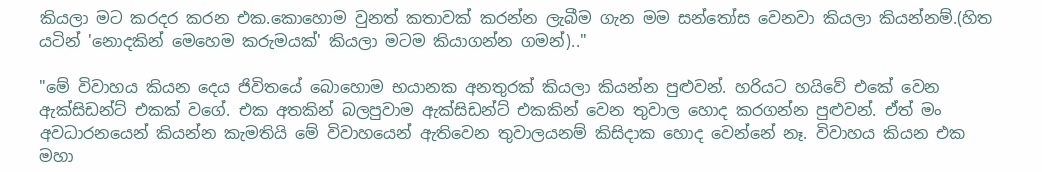කියලා මට කරදර කරන එක.කොහොම වුනත් කතාවක් කරන්න ලැබීම ගැන මම සන්තෝස වෙනවා කියලා කියන්නම්.(හිත යටින් 'නොදකින් මෙහෙම කරුමයක්' කියලා මටම කියාගන්න ගමන්).."

"මේ විවාහය කියන දෙය ජිවිතයේ බොහොම භයානක අනතුරක් කියලා කියන්න පුළුවන්. හරියට හයිවේ එකේ වෙන ඇක්සිඩන්ට් එකක් වගේ. එක අතකින් බලපුවාම ඇක්සිඩන්ට් එකකින් වෙන තුවාල හොද කරගන්න පුළුවන්. ඒත් මං අවධාරනයෙන් කියන්න කැමතියි මේ විවාහයෙන් ඇතිවෙන තුවාලයනම් කිසිදාක හොද වෙන්නේ නෑ. විවාහය කියන එක මහා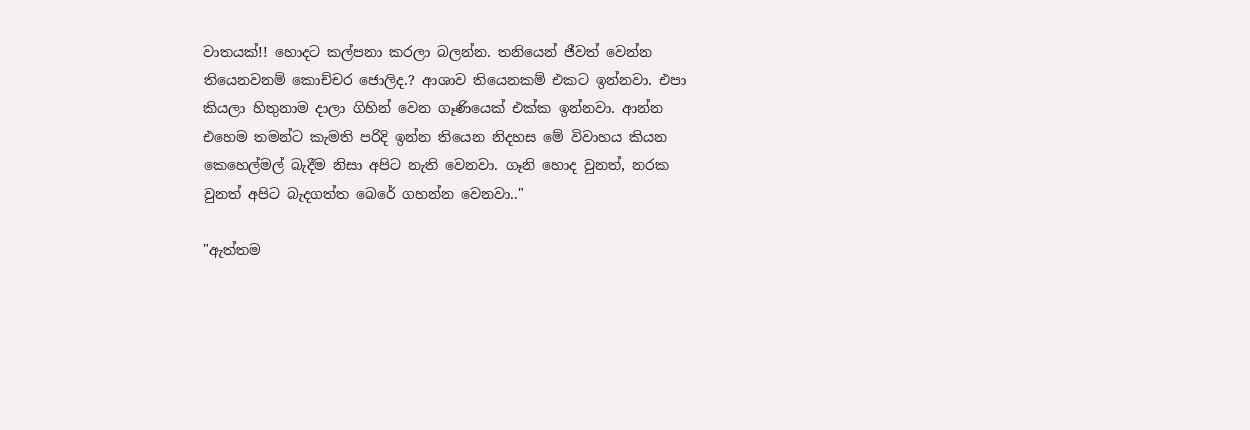වාතයක්!! හොදට කල්පනා කරලා බලන්න. තනියෙන් ජීවත් වෙන්න තියෙනවනම් කොච්චර ජොලිද.? ආශාව තියෙනකම් එකට ඉන්නවා. එපා කියලා හිතුනාම දාලා ගිහින් වෙන ගෑණියෙක් එක්ක ඉන්නවා. ආන්න එහෙම තමන්ට කැමති පරිදි ඉන්න තියෙන නිදහස මේ විවාහය කියන කෙහෙල්මල් බැදීම නිසා අපිට නැති වෙනවා. ගෑනි හොද වුනත්, නරක වුනත් අපිට බැදගත්ත බෙරේ ගහන්න වෙනවා.."

"ඇත්තම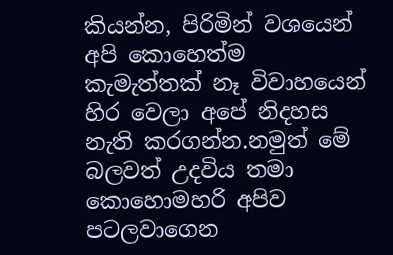කියන්න, පිරිමින් වශයෙන් අපි කොහෙත්ම කැමැත්තක් නෑ විවාහයෙන් හිර වෙලා අපේ නිදහස නැති කරගන්න.නමුත් මේ බලවත් උදවිය තමා කොහොමහරි අපිව පටලවාගෙන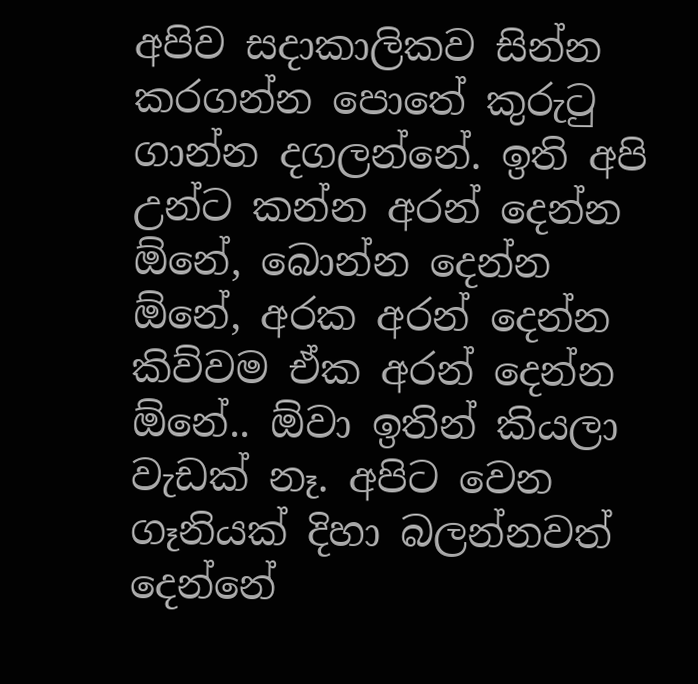අපිව සදාකාලිකව සින්න කරගන්න පොතේ කුරුටු ගාන්න දගලන්නේ. ඉති අපි උන්ට කන්න අරන් දෙන්න ඕනේ, බොන්න දෙන්න ඕනේ, අරක අරන් දෙන්න කිව්වම ඒක අරන් දෙන්න ඕනේ.. ඕවා ඉතින් කියලා වැඩක් නෑ. අපිට වෙන ගෑනියක් දිහා බලන්නවත් දෙන්නේ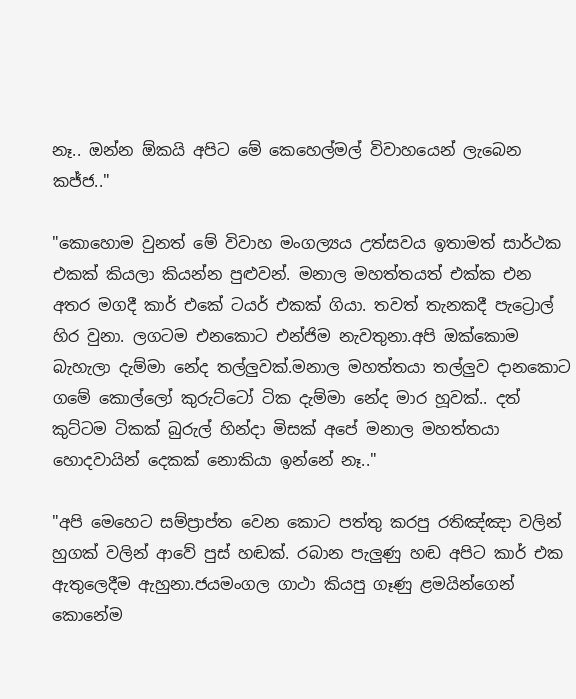නෑ.. ඔන්න ඕකයි අපිට මේ කෙහෙල්මල් විවාහයෙන් ලැබෙන කජ්ජ.."

"කොහොම වුනත් මේ විවාහ මංගල්‍යය උත්සවය ඉතාමත් සාර්ථක එකක් කියලා කියන්න පුළුවන්. මනාල මහත්තයත් එක්ක එන අතර මගදී කාර් එකේ ටයර් එකක් ගියා. තවත් තැනකදී පැට්‍රොල් හිර වුනා. ලගටම එනකොට එන්ජිම නැවතුනා.අපි ඔක්කොම බැහැලා දැම්මා නේද තල්ලුවක්.මනාල මහත්තයා තල්ලුව දානකොට ගමේ කොල්ලෝ කුරුට්ටෝ ටික දැම්මා නේද මාර හූවක්.. දත් කුට්ටම ටිකක් බුරුල් හින්දා මිසක් අපේ මනාල මහත්තයා හොදවායින් දෙකක් නොකියා ඉන්නේ නෑ.."

"අපි මෙහෙට සම්ප්‍රාප්ත වෙන කොට පත්තු කරපු රතිඤ්ඤා වලින් හුගක් වලින් ආවේ පුස් හඬක්. රබාන පැලුණු හඬ අපිට කාර් එක ඇතුලෙදීම ඇහුනා.ජයමංගල ගාථා කියපු ගෑණු ළමයින්ගෙන් කොනේම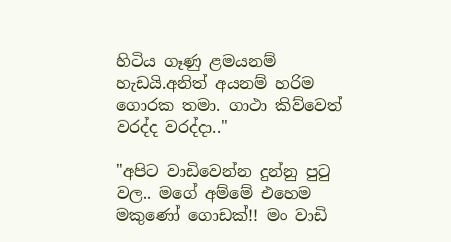හිටිය ගෑණු ළමයනම් හැඩයි.අනිත් අයනම් හරිම ගොරක තමා. ගාථා කිව්වෙත් වරද්ද වරද්දා.."

"අපිට වාඩිවෙන්න දුන්නු පුටු වල.. මගේ අම්මේ එහෙම මකුණෝ ගොඩක්!! මං වාඩි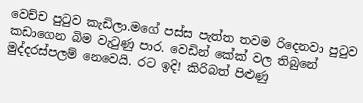වෙච්ච පුටුව කැඩිලා.මගේ පස්ස පැත්ත තවම රිදෙනවා පුටුව කඩාගෙන බිම වැටුණු පාර. වෙඩින් කේක් වල තිබුනේ මුද්දරස්පලම් නෙවෙයි. රට ඉදි! කිරිබත් පිළුණු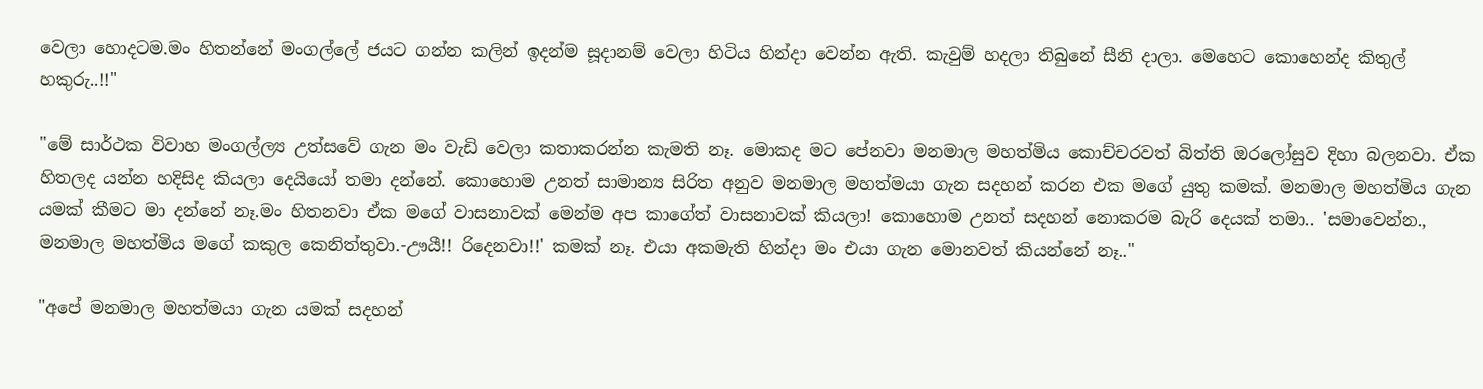වෙලා හොදටම.මං හිතන්නේ මංගල්ලේ ජයට ගන්න කලින් ඉදන්ම සූදානම් වෙලා හිටිය හින්දා වෙන්න ඇති. කැවුම් හදලා තිබුනේ සීනි දාලා. මෙහෙට කොහෙන්ද කිතුල් හකුරු..!!"

"මේ සාර්ථක විවාහ මංගල්ල්‍ය උත්සවේ ගැන මං වැඩි වෙලා කතාකරන්න කැමති නෑ. මොකද මට පේනවා මනමාල මහත්මිය කොච්චරවත් බිත්ති ඔරලෝසුව දිහා බලනවා. ඒක හිතලද යන්න හදිසිද කියලා දෙයියෝ තමා දන්නේ. කොහොම උනත් සාමාන්‍ය සිරිත අනුව මනමාල මහත්මයා ගැන සදහන් කරන එක මගේ යුතු කමක්. මනමාල මහත්මිය ගැන යමක් කීමට මා දන්නේ නෑ.මං හිතනවා ඒක මගේ වාසනාවක් මෙන්ම අප කාගේත් වාසනාවක් කියලා! කොහොම උනත් සදහන් නොකරම බැරි දෙයක් තමා.. 'සමාවෙන්න., මනමාල මහත්මිය මගේ කකුල කෙනිත්තුවා.-ඌයී!! රිදෙනවා!!' කමක් නෑ. එයා අකමැති හින්දා මං එයා ගැන මොනවත් කියන්නේ නෑ.."

"අපේ මනමාල මහත්මයා ගැන යමක් සදහන්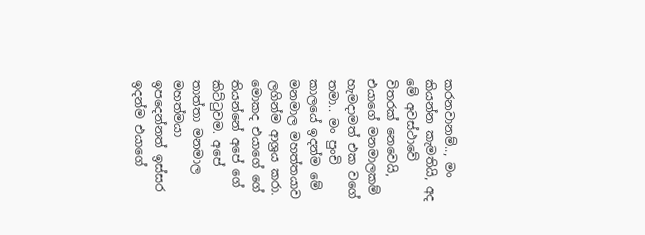කරනවානම්.., මං කියන්න කැමතියි, අද මේ අවස්ථාවේ විතරක් නෙවෙයි, එයාගේ මනමාලකම් හැමදාමත් එක වගේ තමා.. මං පුංචි කාලයේ ඉදන්ම මේ මනමාල මහත්තයාව ලගින්ම ආශ්‍රය කරා. මොකද එයාගේ ගේ තියන්නේ අපේ ගේ කිට්ටුවම. අපේ තාත්තා මනමාල මහත්මයා ඉපදෙන්නත් ඉස්සර ඉදන්ම එයාගේ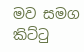මව සමග කිට්ටු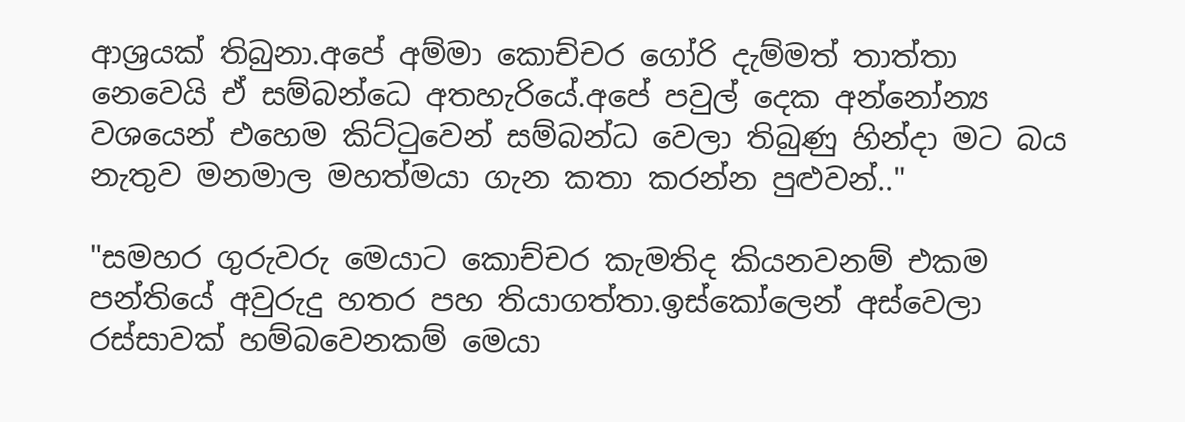ආශ්‍රයක් තිබුනා.අපේ අම්මා කොච්චර ගෝරි දැම්මත් තාත්තා නෙවෙයි ඒ සම්බන්ධෙ අතහැරියේ.අපේ පවුල් දෙක අන්නෝන්‍ය වශයෙන් එහෙම කිට්ටුවෙන් සම්බන්ධ වෙලා තිබුණු හින්දා මට බය නැතුව මනමාල මහත්මයා ගැන කතා කරන්න පුළුවන්.."

"සමහර ගුරුවරු මෙයාට කොච්චර කැමතිද කියනවනම් එකම පන්තියේ අවුරුදු හතර පහ තියාගත්තා.ඉස්කෝලෙන් අස්වෙලා රස්සාවක් හම්බවෙනකම් මෙයා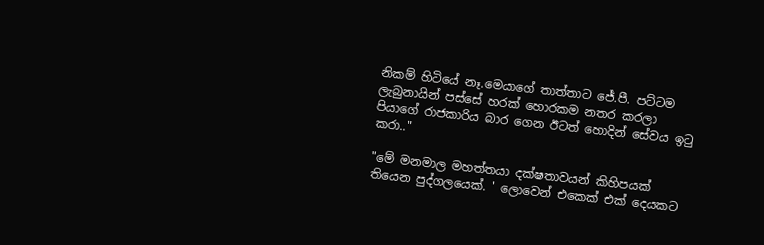නිකම් හිටියේ නෑ.මෙයාගේ තාත්තාට ජේ.පී. පට්ටම ලැබුනායින් පස්සේ හරක් හොරකම නතර කරලා පියාගේ රාජකාරිය බාර ගෙන ඊටත් හොදින් සේවය ඉටු කරා.."

"මේ මනමාල මහත්තයා දක්ෂතාවයන් කිහිපයක් තියෙන පුද්ගලයෙක්. ' ලොවෙන් එකෙක් එක් දෙයකට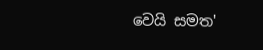වෙයි සමත'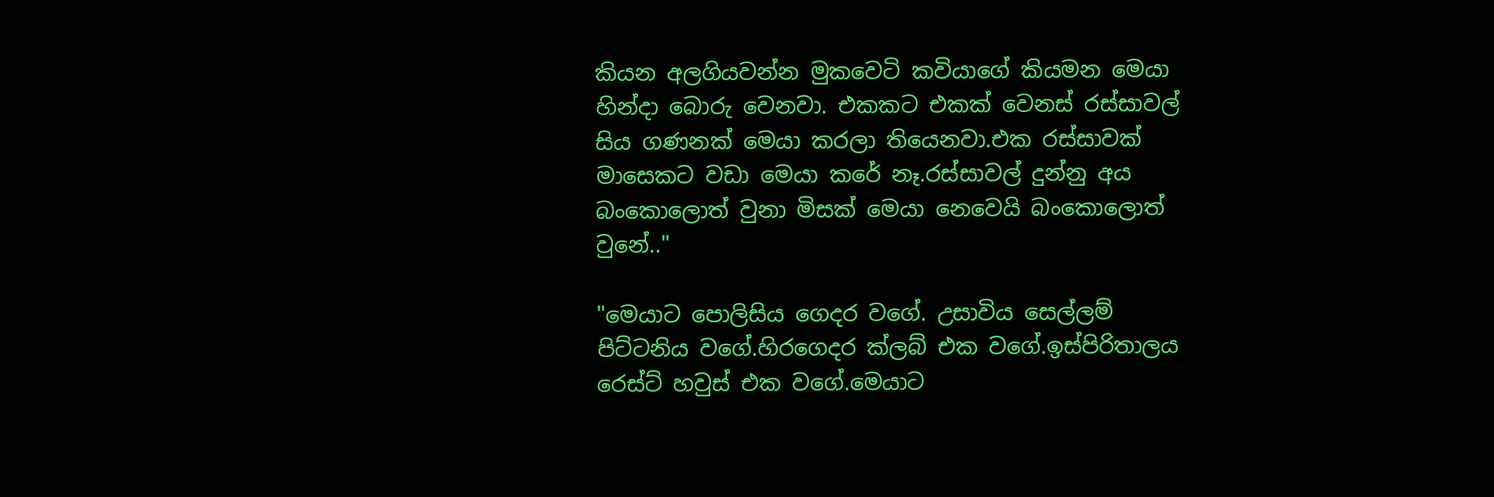කියන අලගියවන්න මුකවෙටි කවියාගේ කියමන මෙයා හින්දා බොරු වෙනවා. එකකට එකක් වෙනස් රස්සාවල් සිය ගණනක් මෙයා කරලා තියෙනවා.එක රස්සාවක් මාසෙකට වඩා මෙයා කරේ නෑ.රස්සාවල් දුන්නු අය බංකොලොත් වුනා මිසක් මෙයා නෙවෙයි බංකොලොත් වුනේ.."

"මෙයාට පොලිසිය ගෙදර වගේ. උසාවිය සෙල්ලම් පිට්ටනිය වගේ.හිරගෙදර ක්ලබ් එක වගේ.ඉස්පිරිතාලය රෙස්ට් හවුස් එක වගේ.මෙයාට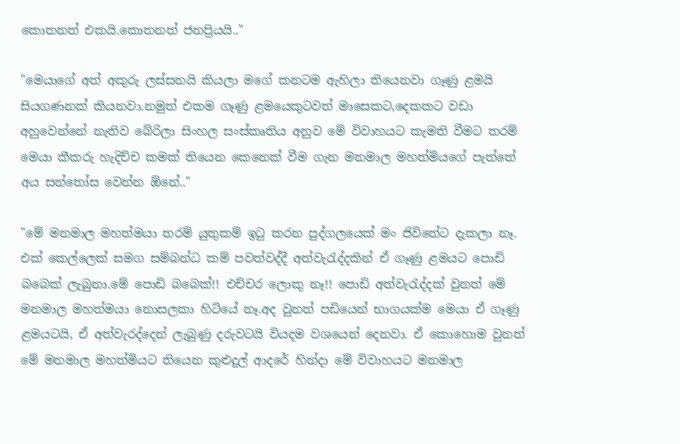කොතනත් එකයි.කොතනත් ජනප්‍රියයි.."

"මෙයාගේ අත් අකුරු ලස්සනයි කියලා මගේ කනටම ඇහිලා තියෙනවා ගෑණු ළමයි සියගණනක් කියනවා.නමුත් එකම ගෑණු ළමයෙකුටවත් මාසෙකට,දෙකකට වඩා අහුවෙන්නේ නැතිව බේරිලා සිංහල සංස්කෘතිය අනුව මේ විවාහයට කැමති වීමට තරම් මෙයා කීකරු හැදිච්ච කමක් තියෙන කෙනෙක් වීම ගැන මනමාල මහත්මියගේ පැත්තේ අය සන්තෝස වෙන්න ඕනේ.."

"මේ මනමාල මහත්මයා තරම් යුතුකම් ඉටු කරන පුද්ගලයෙක් මං ජිවිතේට දැකලා නෑ. එක් කෙල්ලෙක් සමග සම්බන්ධ කම් පවත්වද්දී අත්වැරැද්දකින් ඒ ගෑණු ළමයට පොඩි බබෙක් ලැබුනා.මේ පොඩි බබෙක්!! එච්චර ලොකු නෑ!! පොඩි අත්වැරැද්දක් වුනත් මේ මනමාල මහත්මයා නොසලකා හිටියේ නෑ.අද වුනත් පඩියෙන් භාගයක්ම මෙයා ඒ ගෑණු ළමයටයි, ඒ අත්වැරද්දෙන් ලැබුණු දරුවටයි වියදම වශයෙන් දෙනවා. ඒ කොහොම වුනත් මේ මනමාල මහත්මියට තියෙන කුළුදුල් ආදරේ හින්දා මේ විවාහයට මනමාල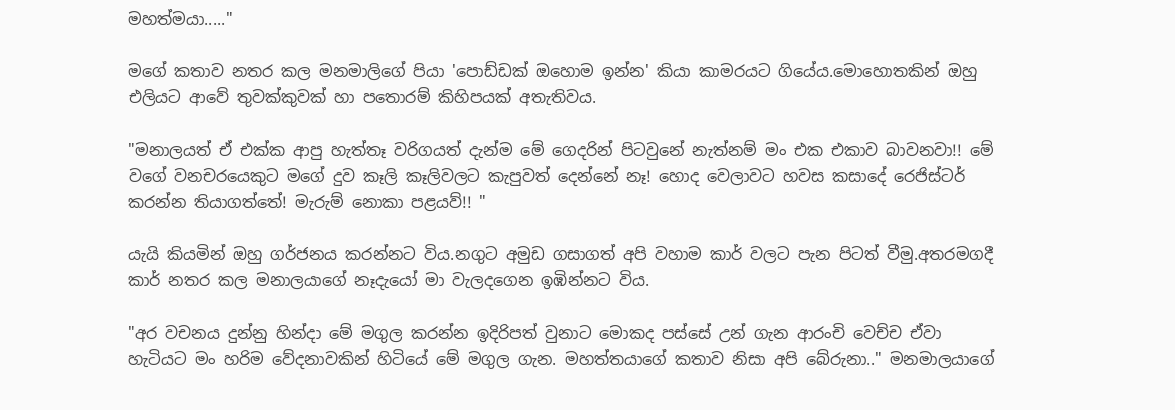මහත්මයා....."

මගේ කතාව නතර කල මනමාලිගේ පියා 'පොඩ්ඩක් ඔහොම ඉන්න' කියා කාමරයට ගියේය.මොහොතකින් ඔහු එලියට ආවේ තුවක්කුවක් හා පතොරම් කිහිපයක් අතැතිවය.

"මනාලයත් ඒ එක්ක ආපු හැත්තෑ වරිගයත් දැන්ම මේ ගෙදරින් පිටවුනේ නැත්නම් මං එක එකාව බාවනවා!! මේ වගේ වනචරයෙකුට මගේ දුව කෑලි කෑලිවලට කැපුවත් දෙන්නේ නෑ! හොද වෙලාවට හවස කසාදේ රෙජිස්ටර් කරන්න තියාගත්තේ! මැරුම් නොකා පළයව්!! "

යැයි කියමින් ඔහු ගර්ජනය කරන්නට විය.නගුට අමුඩ ගසාගත් අපි වහාම කාර් වලට පැන පිටත් වීමු.අතරමගදී කාර් නතර කල මනාලයාගේ නෑදැයෝ මා වැලදගෙන ඉඹින්නට විය.

"අර වචනය දුන්නු හින්දා මේ මගුල කරන්න ඉදිරිපත් වුනාට මොකද පස්සේ උන් ගැන ආරංචි වෙච්ච ඒවා හැටියට මං හරිම වේදනාවකින් හිටියේ මේ මගුල ගැන. මහත්තයාගේ කතාව නිසා අපි බේරුනා.." මනමාලයාගේ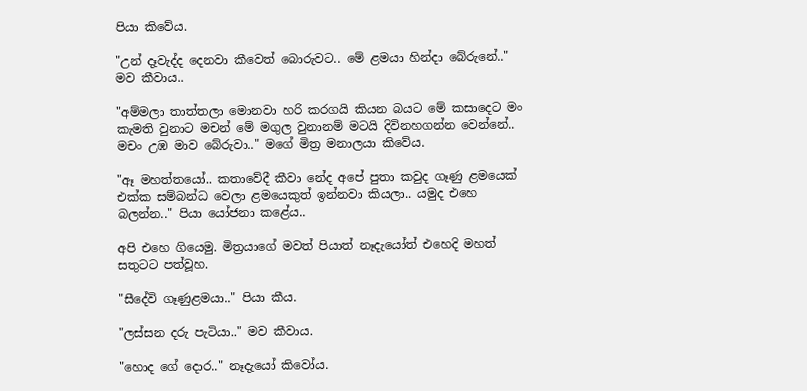පියා කිවේය.

"උන් දෑවැද්ද දෙනවා කීවෙත් බොරුවට.. මේ ළමයා හින්දා බේරුනේ.." මව කීවාය..

"අම්මලා තාත්තලා මොනවා හරි කරගයි කියන බයට මේ කසාදෙට මං කැමති වුනාට මචන් මේ මගුල වුනානම් මටයි දිවිනහගන්න වෙන්නේ.. මචං උඹ මාව බේරුවා.." මගේ මිත්‍ර මනාලයා කිවේය.

"ඈ මහත්තයෝ.. කතාවේදී කීවා නේද අපේ පුතා කවුද ගෑණු ළමයෙක් එක්ක සම්බන්ධ වෙලා ළමයෙකුත් ඉන්නවා කියලා.. යමුද එහෙ බලන්න.." පියා යෝජනා කළේය..

අපි එහෙ ගියෙමු. මිත්‍රයාගේ මවත් පියාත් නෑදැයෝත් එහෙදි මහත් සතුටට පත්වූහ.

"සීදේවි ගෑණුළමයා.." පියා කීය.

"ලස්සන දරු පැටියා.." මව කීවාය.

"හොද ගේ දොර.." නෑදැයෝ කිවෝය.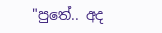"පුතේ.. අද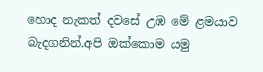හොද නැකත් දවසේ උඹ මේ ළමයාව බැදගනින්.අපි ඔක්කොම යමු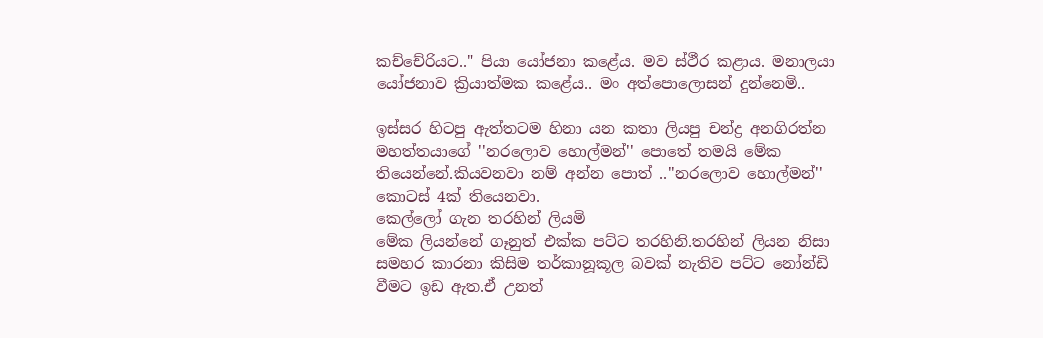කච්චේරියට.." පියා යෝජනා කළේය. මව ස්ථීර කළාය. මනාලයා යෝජනාව ක්‍රියාත්මක කළේය.. මං අත්පොලොසන් දුන්නෙමි..

ඉස්සර හිටපු ඇත්තටම හිනා යන කතා ලියපු චන්ද්‍ර අනගිරත්න මහත්තයාගේ ''නරලොව හොල්මන්'' පොතේ තමයි මේක තියෙන්නේ.කියවනවා නම් අන්න පොත් ..''නරලොව හොල්මන්'' කොටස් 4ක් තියෙනවා.
කෙල්ලෝ ගැන තරහින් ලියමි
මේක ලියන්නේ ගෑනුත් එක්ක පට්ට තරහිනි.තරහින් ලියන නිසා සමහර කාරනා කිසිම තර්කානූකූල බවක් නැතිව පට්ට නෝන්ඩි වීමට ඉඩ ඇත.ඒ උනත්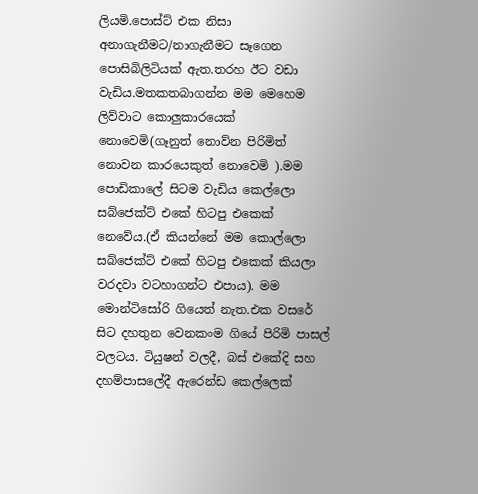ලියමි.පොස්ට් එක නිසා අනාගැනීමට/නාගැනීමට සෑගෙන පොසිබිලිටියක් ඇත.තරහ ඊට වඩා වැඩිය.මතකතබාගන්න මම මෙහෙම ලිව්වාට කොලුකාරයෙක් නොවෙමි(ගෑනුත් නොව්න පිරිමිත් නොවන කාරයෙකුත් නොවෙමි ).මම පොඩිකාලේ සිටම වැඩිය කෙල්ලො සබ්ජෙක්ට් එකේ හිටපු එකෙක් නෙවේය.(ඒ කියන්නේ මම කොල්ලො සබ්ජෙක්ට් එකේ හිටපු එකෙක් කියලා වරදවා වටහාගන්ට එපාය). මම මොන්ටිසෝරි ගියෙත් නැත.එක වසරේ සිට දහතුන වෙනකංම ගියේ පිරිමි පාසල් වලටය. ටියුෂන් වලදී, බස් එකේදි සහ දහම්පාසලේදී ඇරෙන්ඩ කෙල්ලෙක්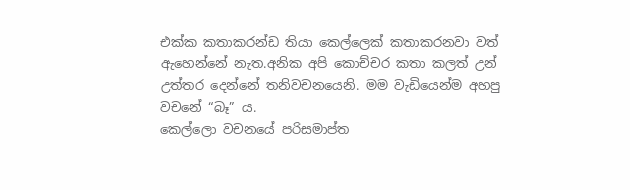එක්ක කතාකරන්ඩ තියා කෙල්ලෙක් කතාකරනවා වත් ඇහෙන්නේ නැත.අනික අපි කොච්චර කතා කලත් උන් උත්තර දෙන්නේ තනිවචනයෙනි. මම වැඩියෙන්ම අහපු වචනේ “බෑ” ය.
කෙල්ලො වචනයේ පරිසමාප්ත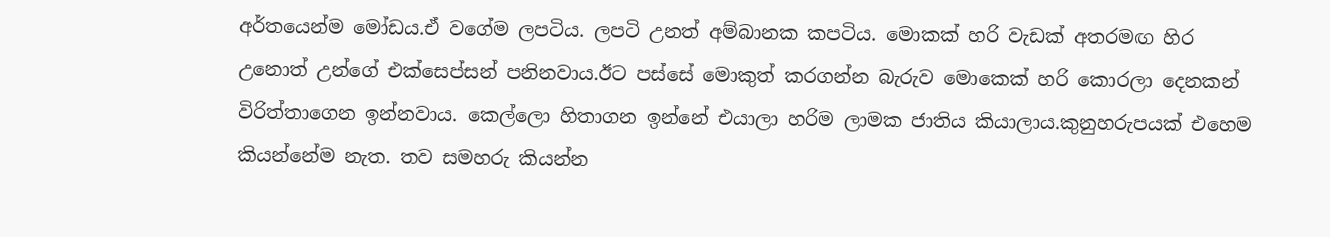අර්තයෙන්ම මෝඩය.ඒ වගේම ලපටිය. ලපටි උනත් අම්බානක කපටිය. මොකක් හරි වැඩක් අතරමඟ හිර උනොත් උන්ගේ එක්සෙප්සන් පනිනවාය.ඊට පස්සේ මොකුත් කරගන්න බැරුව මොකෙක් හරි කොරලා දෙනකන් විරිත්තාගෙන ඉන්නවාය. කෙල්ලො හිතාගන ඉන්නේ එයාලා හරිම ලාමක ජාතිය කියාලාය.කුනුහරුපයක් එහෙම කියන්නේම නැත. තව සමහරු කියන්න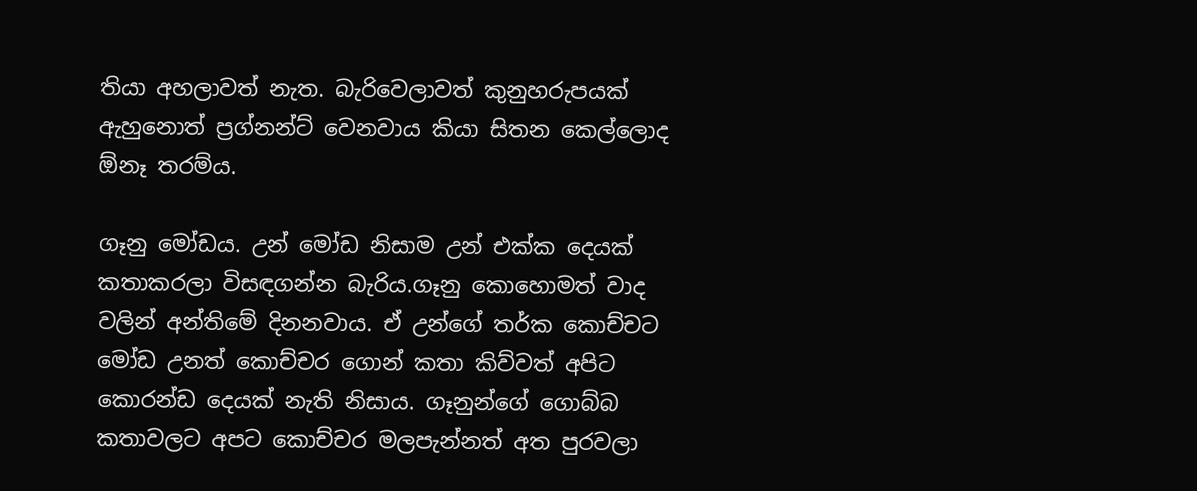තියා අහලාවත් නැත. බැරිවෙලාවත් කුනුහරුපයක් ඇහුනොත් ප්‍රග්නන්ට් වෙනවාය කියා සිතන කෙල්ලොද ඕනෑ තරම්ය.

ගෑනු මෝඩය. උන් මෝඩ නිසාම උන් එක්ක දෙයක් කතාකරලා විසඳගන්න බැරිය.ගෑනු කොහොමත් වාද වලින් අන්තිමේ දිනනවාය. ඒ උන්ගේ තර්ක කොච්චට මෝඩ උනත් කොච්චර ගොන් කතා කිව්වත් අපිට කොරන්ඩ දෙයක් නැති නිසාය. ගෑනුන්ගේ ගොබ්බ කතාවලට අපට කොච්චර මලපැන්නත් අත පුරවලා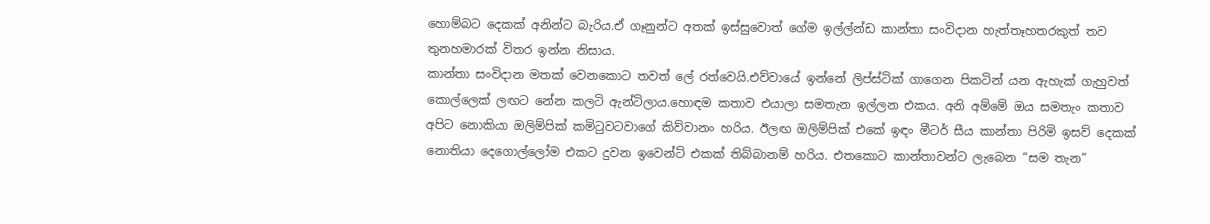හොම්බට දෙකක් අනින්ට බැරිය.ඒ ගෑනුන්ට අතක් ඉස්සුවොත් ගේම ඉල්ල්න්ඩ කාන්තා සංවිදාන හැත්තෑහතරකුත් තව තුනහමාරක් විතර ඉන්න නිසාය.
කාන්තා සංවිදාන මතක් වෙනකොට තවත් ලේ රත්වෙයි.එව්වායේ ඉන්නේ ලිප්ස්ටික් ගාගෙන පිකටින් යන ඇහැක් ගැහුවත් කොල්ලෙක් ලඟට නේන කලටි ඇන්ටිලාය.හොඳම කතාව එයාලා සමතැන ඉල්ලන එකය. අනි අම්මේ ඔය සමතැං කතාව අපිට නොකියා ඔලිම්පික් කමිටුවටවාගේ කිව්වානං හරිය. ඊලඟ ඔලිම්පික් එකේ ඉඳං මීටර් සීය කාන්තා පිරිමි ඉසව් දෙකක් නොතියා දෙගොල්ලෝම එකට දුවන ඉවෙන්ට් එකක් තිබ්බානම් හරිය. එතකොට කාන්තාවන්ට ලැබෙන “සම තැන”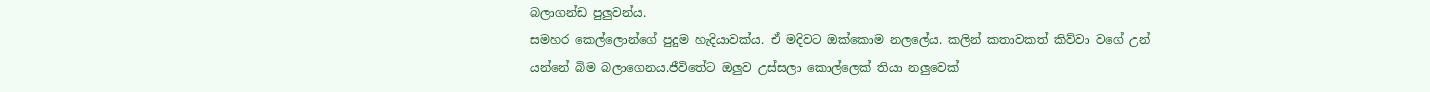බලාගන්ඩ පුලුවන්ය.
සමහර කෙල්ලොන්ගේ පුදුම හැදියාවක්ය. ඒ මදිවට ඔක්කොම නලලේය. කලින් කතාවකත් කිව්වා වගේ උන් යන්නේ බිම බලාගෙනය.ජීවිතේට ඔලුව උස්සලා කොල්ලෙක් තියා නලුවෙක්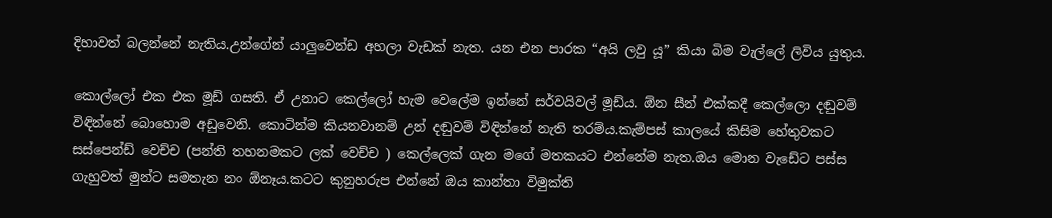දිහාවත් බලන්නේ නැතිය.උන්ගේන් යාලුවෙන්ඩ අහලා වැඩක් නැත. යන එන පාරක “අයි ලවු යූ” කියා බිම වැල්ලේ ලිවිය යුතුය.

කොල්ලෝ එක එක මූඩ් ගසති. ඒ උනාට කෙල්ලෝ හැම වෙලේම ඉන්නේ සර්වයිවල් මූඩ්ය. ඕන සීන් එක්කදී කෙල්ලො දඬුවම් විඳින්නේ බොහොම අඩුවෙනි. කොටින්ම කියනවානම් උන් දඬුවම් විඳින්නේ නැති තරම්ය.කැම්පස් කාලයේ කිසිම හේතුවකට සස්පෙන්ඩ් වෙච්ච (පන්ති තහනමකට ලක් වෙච්ච ) කෙල්ලෙක් ගැන මගේ මතකයට එන්නේම නැත.ඔය මොන වැඩේට පස්ස ගැහුවත් මුන්ට සමතැන නං ඕනෑය.කටට කුනුහරුප එන්නේ ඔය කාන්තා විමුක්ති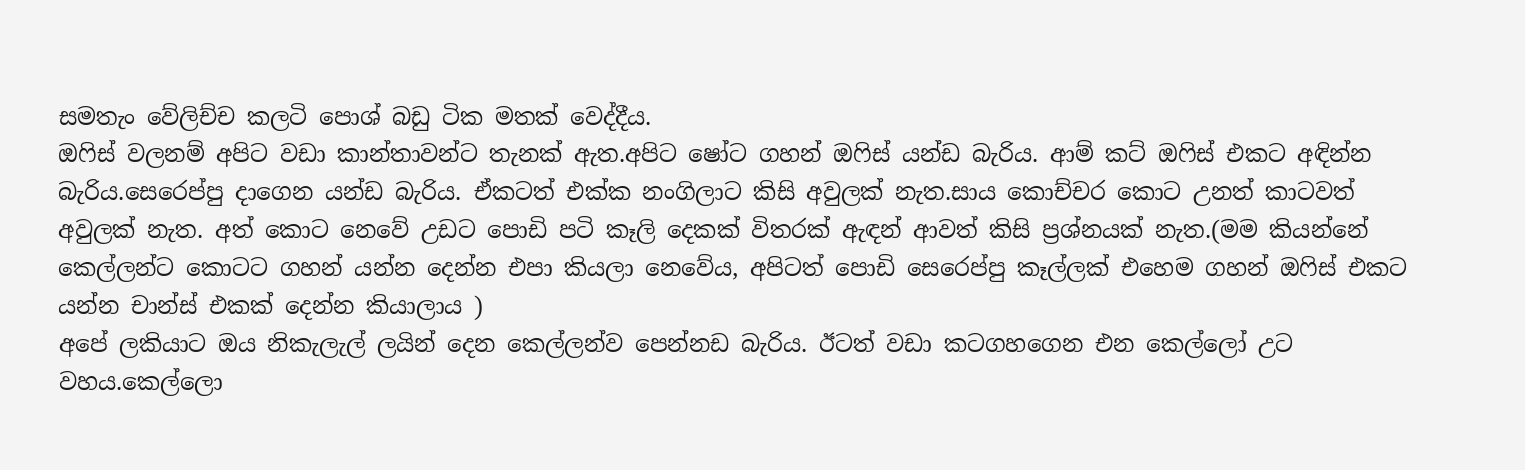සමතැං වේලිච්ච කලටි පොශ් බඩු ටික මතක් වෙද්දීය.
ඔෆිස් වලනම් අපිට වඩා කාන්තාවන්ට තැනක් ඇත.අපිට ෂෝට ගහන් ඔෆිස් යන්ඩ බැරිය. ආම් කට් ඔෆිස් එකට අඳින්න බැරිය.සෙරෙප්පු දාගෙන යන්ඩ බැරිය. ඒකටත් එක්ක නංගිලාට කිසි අවුලක් නැත.සාය කොච්චර කොට උනත් කාටවත් අවුලක් නැත. අත් කොට නෙවේ උඩට පොඩි පටි කෑලි දෙකක් විතරක් ඇඳන් ආවත් කිසි ප්‍රශ්නයක් නැත.(මම කියන්නේ කෙල්ලන්ට කොටට ගහන් යන්න දෙන්න එපා කියලා නෙවේය, අපිටත් පොඩි සෙරෙප්පු කෑල්ලක් එහෙම ගහන් ඔෆිස් එකට යන්න චාන්ස් එකක් දෙන්න කියාලාය )
අපේ ලකියාට ඔය නිකැලැල් ලයින් දෙන කෙල්ලන්ව පෙන්නඩ බැරිය. ඊටත් වඩා කටගහගෙන එන කෙල්ලෝ උට වහය.කෙල්ලො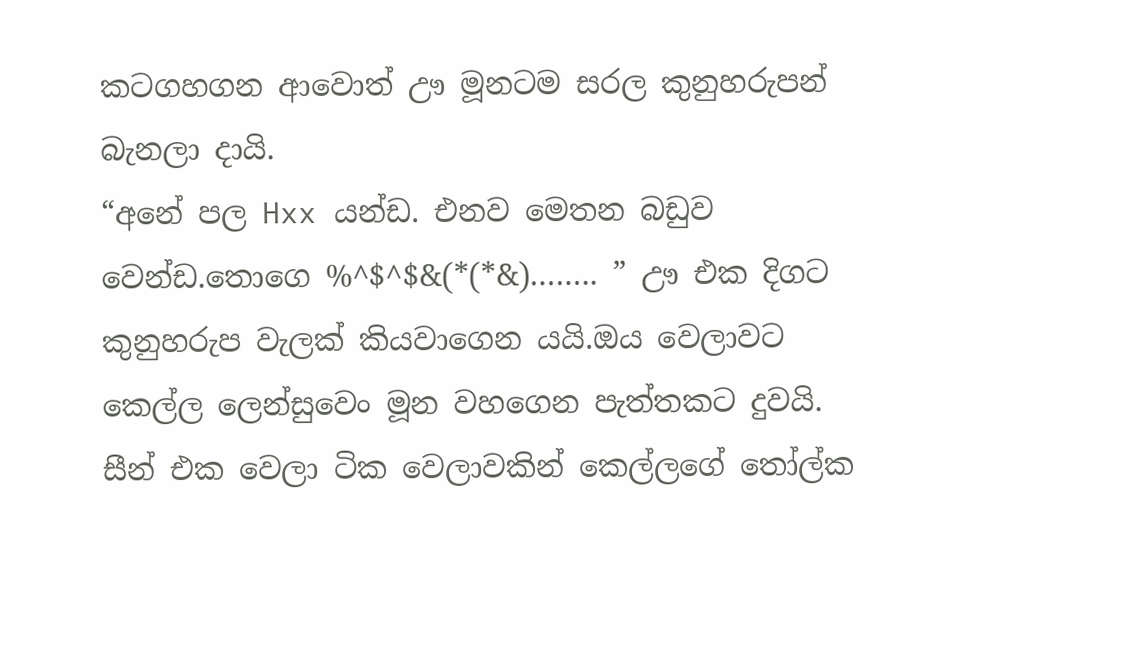කටගහගන ආවොත් ඌ මූනටම සරල කුනුහරුපන් බැනලා දායි.
“අනේ පල Hxx යන්ඩ. එනව මෙතන බඩුව වෙන්ඩ.තොගෙ %^$^$&(*(*&)…….. ” ඌ එක දිගට කුනුහරුප වැලක් කියවාගෙන යයි.ඔය වෙලාවට කෙල්ල ලෙන්සුවෙං මූන වහගෙන පැත්තකට දුවයි. සීන් එක වෙලා ටික වෙලාවකින් කෙල්ලගේ තෝල්ක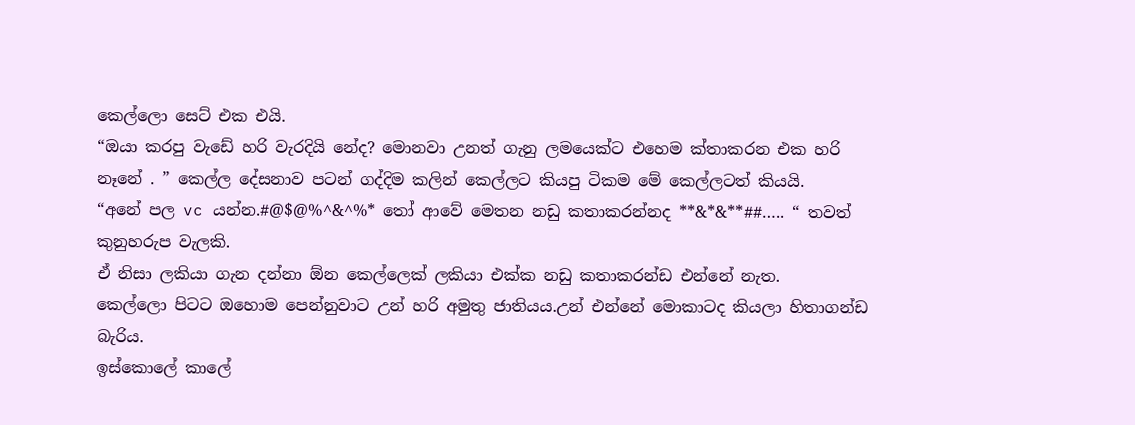කෙල්ලො සෙට් එක එයි.
“ඔයා කරපු වැඩේ හරි වැරදියි නේද? මොනවා උනත් ගැනු ලමයෙක්ට එහෙම ක්තාකරන එක හරි නෑනේ . ” කෙල්ල දේසනාව පටන් ගද්දිම කලින් කෙල්ලට කියපු ටිකම මේ කෙල්ලටත් කියයි.
“අනේ පල vc යන්න.#@$@%^&^%* තෝ ආවේ මෙතන නඩු කතාකරන්නද **&*&**##….. “ තවත් කුනුහරුප වැලකි.
ඒ නිසා ලකියා ගැන දන්නා ඕන කෙල්ලෙක් ලකියා එක්ක නඩු කතාකරන්ඩ එන්නේ නැත.
කෙල්ලො පිටට ඔහොම පෙන්නුවාට උන් හරි අමුතු ජාතියය.උන් එන්නේ මොකාටද කියලා හිතාගන්ඩ බැරිය.
ඉස්කොලේ කාලේ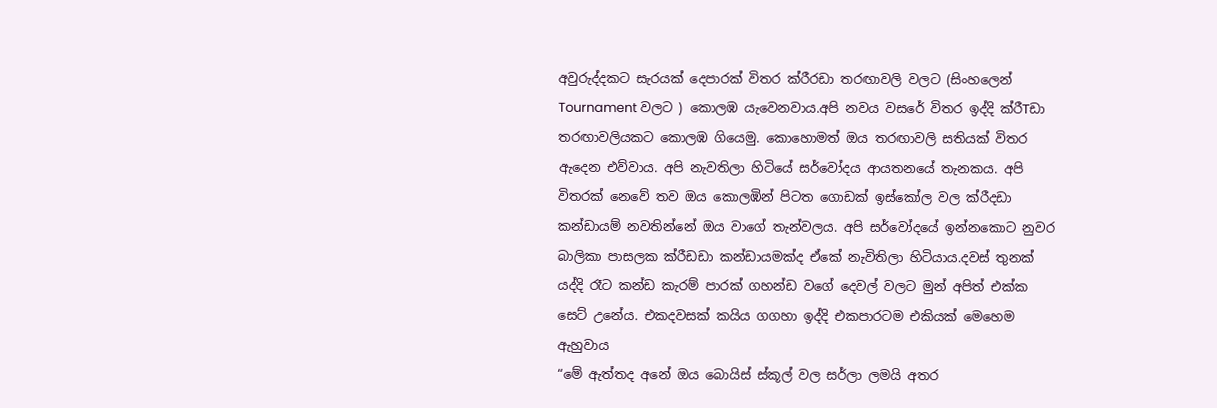අවුරුද්දකට සැරයක් දෙපාරක් විතර ක්රීරඩා තරඟාවලි වලට (සිංහලෙන් Tournament වලට ) කොලඹ යැවෙනවාය.අපි නවය වසරේ විතර ඉද්දි ක්රීTඩා තරඟාවලියකට කොලඹ ගියෙමු. කොහොමත් ඔය තරඟාවලි සතියක් විතර ඇදෙන එව්වාය. අපි නැවතිලා හිටියේ සර්වෝදය ආයතනයේ තැනකය. අපි විතරක් නෙවේ තව ඔය කොලඹින් පිටත ගොඩක් ඉස්කෝල වල ක්රීදඩා කන්ඩායම් නවතින්නේ ඔය වාගේ තැන්වලය. අපි සර්වෝදයේ ඉන්නකොට නුවර බාලිකා පාසලක ක්රීඩඩා කන්ඩායමක්ද ඒකේ නැවිතිලා හිටියාය.දවස් තුනක් යද්දි රෑට කන්ඩ කැරම් පාරක් ගහන්ඩ වගේ දෙවල් වලට මුන් අපිත් එක්ක සෙට් උනේය. එකදවසක් කයිය ගගහා ඉද්දි එකපාරටම එකියක් මෙහෙම ඇහුවාය
“මේ ඇත්තද අනේ ඔය බොයිස් ස්කූල් වල සර්ලා ලමයි අතර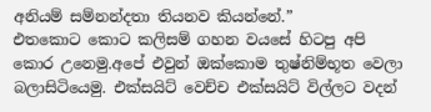අනියම් සම්නන්දතා තියනව කියන්නේ.”
එතකොට කොට කලිසම් ගහන වයසේ හිටපු අපි කොර උනෙමු.අපේ එවුන් ඔක්කොම තුෂ්නිම්භූත වෙලා බලාසිටියෙමු. එක්සයිට් වෙච්ච එක්සයිට් විල්ලට වදන්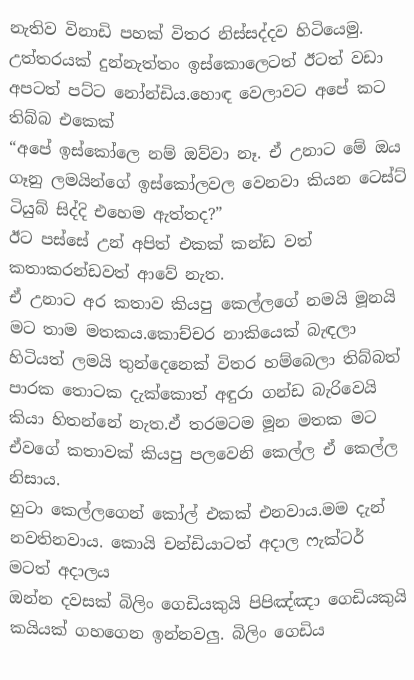නැතිව විනාඩි පහක් විතර නිස්සද්දව හිටියෙමු. උත්තරයක් දුන්නැත්තං ඉස්කොලෙටත් ඊටත් වඩා අපටත් පට්ට නෝන්ඩිය.හොඳ වෙලාවට අපේ කට තිබ්බ එකෙක්
“අපේ ඉස්කෝලෙ නම් ඔව්වා නෑ. ඒ උනාට මේ ඔය ගෑනු ලමයින්ගේ ඉස්කෝලවල වෙනවා කියන ටෙස්ට් ටියුබ් සිද්දි එහෙම ඇත්තද?”
ඊට පස්සේ උන් අපිත් එකක් කන්ඩ වත් කතාකරන්ඩවත් ආවේ නැත.
ඒ උනාට අර කතාව කියපු කෙල්ලගේ නමයි මූනයි මට තාම මතකය.කොච්චර නාකියෙක් බැඳලා හිටියත් ලමයි තුන්දෙනෙක් විතර හම්බෙලා තිබ්බත් පාරක තොටක දැක්කොත් අඳුරා ගන්ඩ බැරිවෙයි කියා හිතන්නේ නැත.ඒ තරමටම මූන මතක මට ඒවගේ කතාවක් කියපු පලවෙනි කෙල්ල ඒ කෙල්ල නිසාය.
හුටා කෙල්ලගෙන් කෝල් එකක් එනවාය.මම දැන් නවතිනවාය. කොයි චන්ඩියාටත් අදාල ෆැක්ටර් මටත් අදාලය
ඔන්න දවසක් බිලිං ගෙඩියකුයි පිපිඤ්ඤා ගෙඩියකුයි කයියක් ගහගෙන ඉන්නවලු. බිලිං ගෙඩිය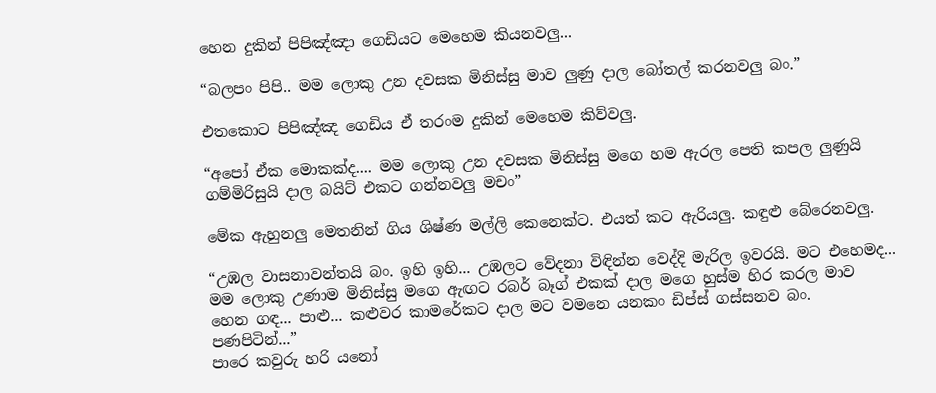හෙන දුකින් පිපිඤ්ඤා ගෙඩියට මෙහෙම කියනවලු...

“බලපං පිපි.. මම ලොකු උන දවසක මිනිස්සු මාව ලුණු දාල බෝතල් කරනවලු බං.”

එතකොට පිපිඤ්ඤ ගෙඩිය ඒ තරංම දුකින් මෙහෙම කිව්වලු.

“අපෝ ඒක මොකක්ද.... මම ලොකු උන දවසක මිනිස්සු මගෙ හම ඇරල පෙති කපල ලුණුයි ගම්මිරිසුයි දාල බයිට් එකට ගන්නවලු මචං”

මේක ඇහුනලු මෙතනින් ගිය ශිෂ්ණ මල්ලි කෙනෙක්ට. එයත් කට ඇරියලු. කඳුළු බේරෙනවලු.

“උඹල වාසනාවන්තයි බං. ඉහි ඉහි... උඹලට වේදනා විඳින්න වෙද්දි මැරිල ඉවරයි. මට එහෙමද... මම ලොකු උණාම මිනිස්සු මගෙ ඇඟට රබර් බෑග් එකක් දාල මගෙ හුස්ම හිර කරල මාව හෙන ගඳ... පාළු... කළුවර කාමරේකට දාල මට වමනෙ යනකං ඩිප්ස් ගස්සනව බං. පණපිටින්...”
පාරෙ කවුරු හරි යනෝ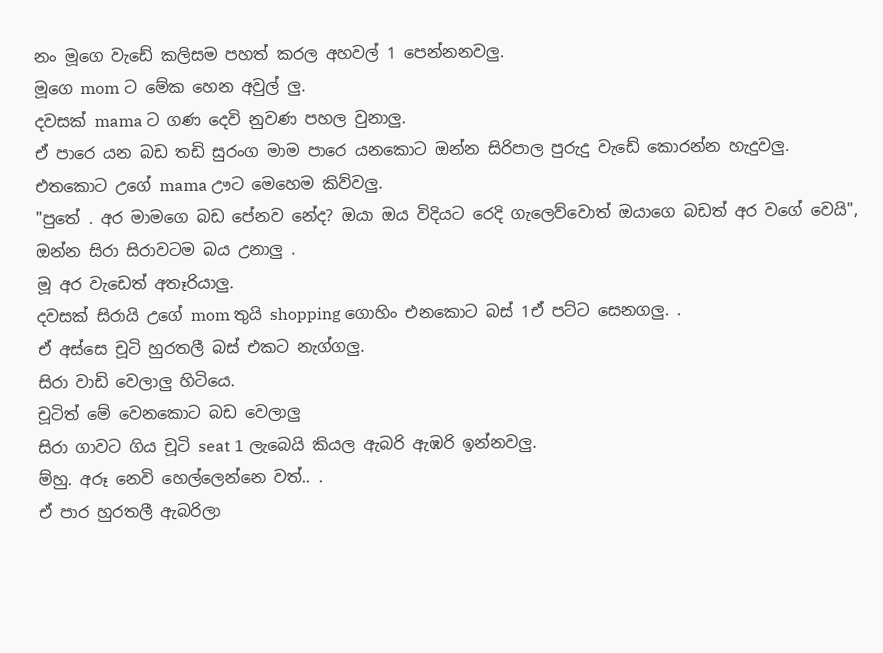නං මූගෙ වැඩේ කලිසම පහත් කරල අහවල් 1 පෙන්නනවලු.
මූගෙ mom ට මේක හෙන අවුල් ලු.
දවසක් mama ට ගණ දෙවි නුවණ පහල වුනාලු.
ඒ පාරෙ යන බඩ තඩි සුරංග මාම පාරෙ යනකොට ඔන්න සිරිපාල පුරුදු වැඩේ කොරන්න හැදුවලු.
එතකොට උගේ mama ඌට මෙහෙම කිව්වලු.
"පුතේ . අර මාමගෙ බඩ පේනව නේද? ඔයා ඔය විදියට රෙදි ගැලෙව්වොත් ඔයාගෙ බඩත් අ‍ර වගේ වෙයි",
ඔන්න සිරා සිරාවටම බය උනාලු .
මූ අර වැඩෙත් අතෑරියාලු.
දවසක් සිරායි උගේ mom තුයි shopping ගොහිං එනකොට බස් 1ඒ පට්ට සෙනගලු. .
ඒ අස්සෙ චූටි හුරතලී බස් එකට නැග්ගලු.
සිරා වාඩි වෙලාලු හිටියෙ.
චූටිත් මේ වෙනකොට බඩ වෙලාලු
සිරා ගාවට ගිය චූටි seat 1 ලැබෙයි කියල ඇබරි ඇඹරි ඉන්නවලු.
ම්හු. අරූ නෙවි හෙල්ලෙන්නෙ වත්.. .
ඒ පාර හුරතලී ඇබරිලා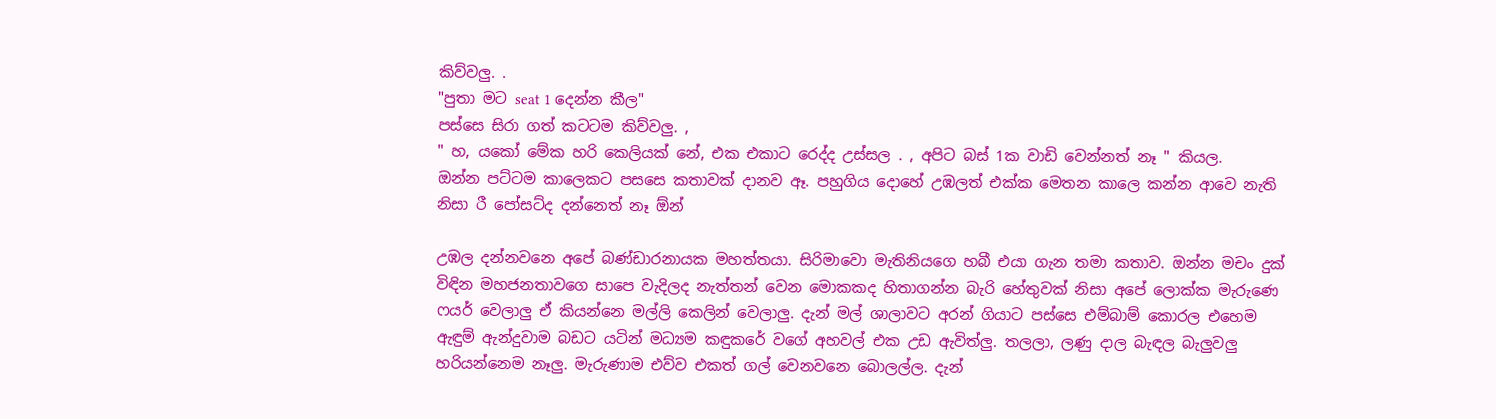කිව්වලු. .
"පුතා මට seat 1 දෙන්න කීල"
පස්සෙ සිරා ගත් කටටම කිව්වලු. ,
" හ, යකෝ මේක හරි කෙලියක් නේ, එක එකාට ‍රෙද්ද උස්සල . , අපිට බස් 1ක වාඩි වෙන්නත් නෑ " කියල.
ඔන්න පට්ටම කාලෙකට පසසෙ කතාවක් දානව ඈ. පහුගිය දොහේ උඹලත් එක්ක මෙතන කාලෙ කන්න ආවෙ නැති නිසා රී පෝසට්ද දන්නෙත් නෑ ඕන්

උඹල දන්නවනෙ අපේ බණ්ඩාරනායක මහත්තයා. සිරිමාවො මැතිනියගෙ හබී එයා ගැන තමා කතාව. ඔන්න මචං දුක් විඳින මහජනතාවගෙ සාපෙ වැදිලද නැත්තන් වෙන මොකකද හිතාගන්න බැරි හේතුවක් නිසා අපේ ලොක්ක මැරුණෙ ෆයර් වෙලාලු ඒ කියන්නෙ මල්ලි කෙලින් වෙලාලු. දැන් මල් ශාලාවට අරන් ගියාට පස්සෙ එම්බාම් කොරල එහෙම ඇඳුම් ඇන්දුවාම බඩට යටින් මධ්‍යම කඳුකරේ වගේ අහවල් එක උඩ ඇවිත්ලු. තලලා, ලණු දාල බැඳල බැලුවලු හරියන්නෙම නෑලු. මැරුණාම එව්ව එකත් ගල් වෙනවනෙ බොලල්ල. දැන්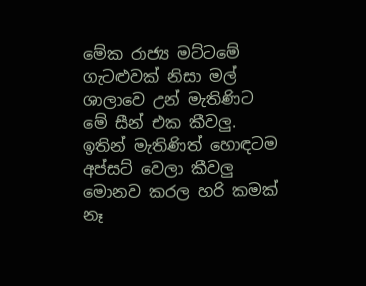මේක රාජ්‍ය මට්ටමේ ගැටළුවක් නිසා මල් ශාලාවෙ උන් මැතිණිට මේ සීන් එක කීවලු. ඉතින් මැතිණිත් හොඳටම අප්සට් වෙලා කීවලු මොනව කරල හරි කමක් නෑ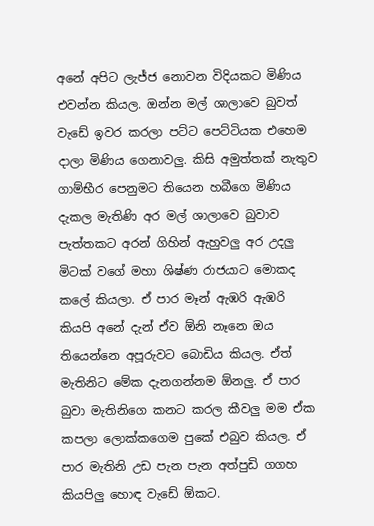අනේ අපිට ලැජ්ජ නොවන විදියකට මිණිය එවන්න කියල. ඔන්න මල් ශාලාවෙ බුවත් වැඩේ ඉවර කරලා පට්ට පෙට්ටියක එහෙම දාලා මිණිය ගෙනාවලු. කිසි අමුත්තක් නැතුව ගාම්භීර පෙනුමට තියෙන හබීගෙ මිණිය දැකල මැතිණි අර මල් ශාලාවෙ බුවාව පැත්තකට අරන් ගිහින් ඇහුවලු අර උදලු මිටක් වගේ මහා ශිෂ්ණ රාජයාට මොකද කලේ කියලා. ඒ පාර මෑන් ඇඹරි ඇඹරි කියපි අනේ දැන් ඒව ඕනි නෑනෙ ඔය තියෙන්නෙ අපූරුවට බොඩිය කියල. ඒත් මැතිනිට මේක දැනගන්නම ඕනලු. ඒ පාර බුවා මැතිනිගෙ කනට කරල කීවලු මම ඒක කපලා ලොක්කගෙම පුකේ එබුව කියල. ඒ පාර මැතිනි උඩ පැන පැන අත්පුඩි ගගහ කියපිලු හොඳ වැඩේ ඕකට.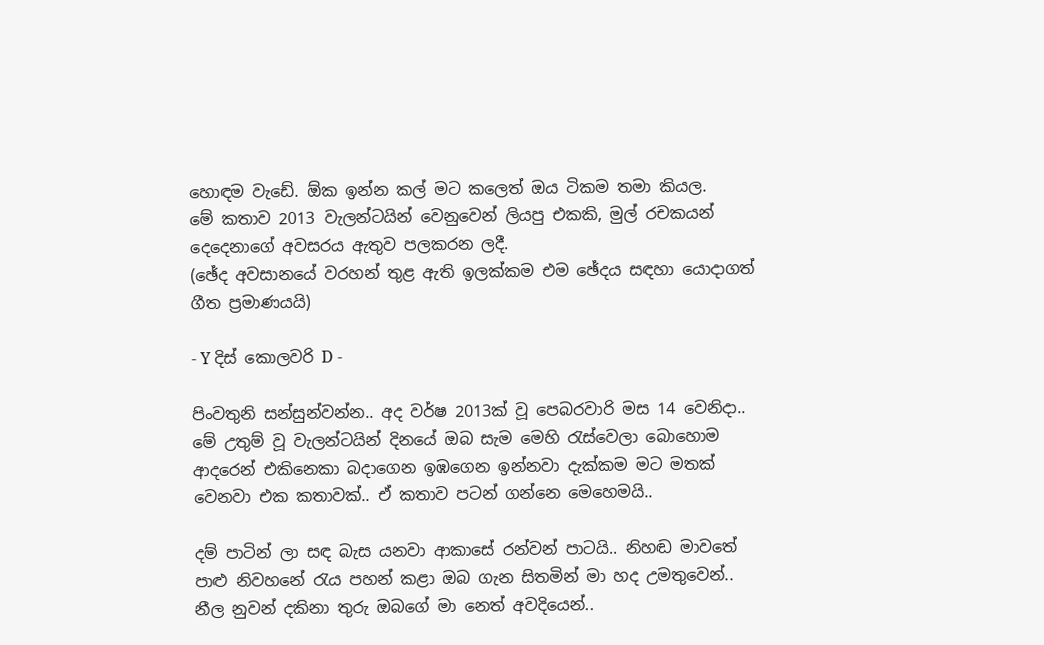හොඳම වැඩේ. ඕක ඉන්න කල් මට කලෙත් ඔය ටිකම තමා කියල.
මේ කතාව 2013 වැලන්ටයින් වෙනුවෙන් ලියපු එකකි, මුල් රචකයන් දෙදෙනාගේ අවසරය ඇතුව පලකරන ලදී.
(ඡේද අවසානයේ වරහන් තුළ ඇති ඉලක්කම එම ඡේදය සඳහා යොදාගත් ගීත ප්‍රමාණයයි)

- Y දිස් කොලවරි D -

පිංවතුනි සන්සුන්වන්න.. අද වර්ෂ 2013ක් වූ පෙබරවාරි මස 14 වෙනිදා.. මේ උතුම් වූ වැලන්ටයින් දිනයේ ඔබ සැම මෙහි රැස්වෙලා බොහොම ආදරෙන් එකිනෙකා බදාගෙන ඉඹගෙන ඉන්නවා දැක්කම මට මතක් වෙනවා එක කතාවක්.. ඒ කතාව පටන් ගන්නෙ මෙහෙමයි..

දම් පාටින් ලා සඳ බැස යනවා ආකාසේ රන්වන් පාටයි.. නිහඬ මාවතේ පාළු නිවහනේ රැය පහන් කළා ඔබ ගැන සිතමින් මා හද උමතුවෙන්.. නීල නුවන් දකිනා තුරු ඔබගේ මා නෙත් අවදියෙන්..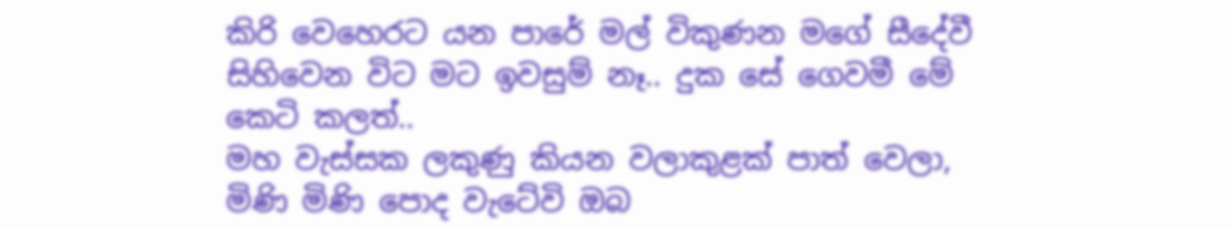කිරි වෙහෙරට යන පාරේ මල් විකුණන මගේ සීදේවී සිහිවෙන විට මට ඉවසුම් නෑ.. දුක සේ ගෙවමී මේ කෙටි කලත්..
මහ වැස්සක ලකුණු කියන වලාකුළක් පාත් වෙලා, මිණි මිණි පොද වැටේවි ඔබ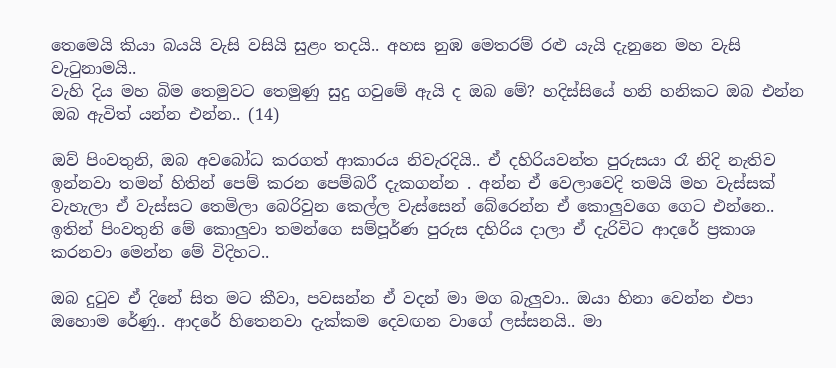තෙමෙයි කියා බයයි වැසි වසියි සුළං තදයි.. අහස නුඹ මෙතරම් රළු යැයි දැනුනෙ මහ වැසි වැටුනාමයි..
වැහි දිය මහ බිම තෙමුවට තෙමුණු සුදු ගවුමේ ඇයි ද ඔබ මේ? හදිස්සියේ හනි හනිකට ඔබ එන්න ඔබ ඇවිත් යන්න එන්න.. (14)

ඔව් පිංවතුනි, ඔබ අවබෝධ කරගත් ආකාරය නිවැරදියි.. ඒ දහිරියවන්ත පුරුසයා රෑ නිදි නැතිව ඉන්නවා තමන් හිතින් පෙම් කරන පෙම්බරී දැකගන්න . අන්න ඒ වෙලාවෙදි තමයි මහ වැස්සක් වැහැලා ඒ වැස්සට තෙමිලා බෙරිවුන කෙල්ල වැස්සෙන් බේරෙන්න ඒ කොලුවගෙ ගෙට එන්නෙ.. ඉතින් පිංවතුනි මේ කොලුවා තමන්ගෙ සම්පූර්ණ පුරුස දහිරිය දාලා ඒ දැරිවිට ආදරේ ප්‍රකාශ කරනවා මෙන්න මේ විදිහට..

ඔබ දුටුව ඒ දිනේ සිත මට කීවා, පවසන්න ඒ වදන් මා මග බැලුවා.. ඔයා හිනා වෙන්න එපා ඔහොම රේණු.. ආදරේ හිතෙනවා දැක්කම දෙවඟන වාගේ ලස්සනයි.. මා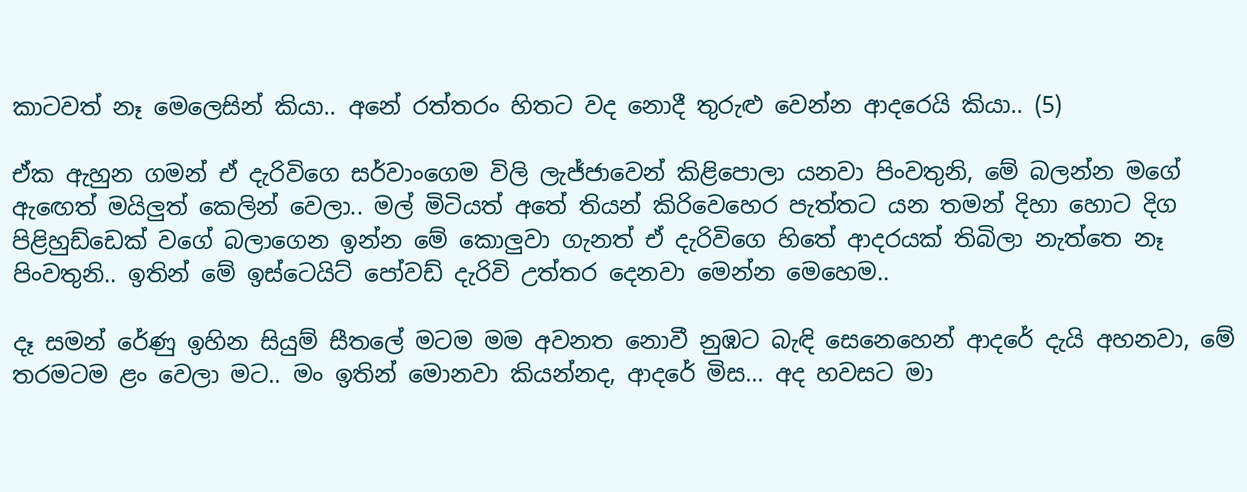කාටවත් නෑ මෙලෙසින් කියා.. අනේ රත්තරං හිතට වද නොදී තුරුළු වෙන්න ආදරෙයි කියා.. (5)

ඒක ඇහුන ගමන් ඒ දැරිවිගෙ සර්වාංගෙම විලි ලැජ්ජාවෙන් කිළිපොලා යනවා පිංවතුනි, මේ බලන්න මගේ ඇඟෙත් මයිලුත් කෙලින් වෙලා.. මල් මිටියත් අතේ තියන් කිරිවෙහෙර පැත්තට යන තමන් දිහා හොට දිග පිළිහුඩ්ඩෙක් වගේ බලාගෙන ඉන්න මේ කොලුවා ගැනත් ඒ දැරිවිගෙ හිතේ ආදරයක් තිබිලා නැත්තෙ නෑ පිංවතුනි.. ඉතින් මේ ඉස්ටෙයිට් පෝවඩ් දැරිවි උත්තර දෙනවා මෙන්න මෙහෙම..

දෑ සමන් රේණු ඉහින සියුම් සීතලේ මටම මම අවනත නොවී නුඹට බැඳි සෙනෙහෙන් ආදරේ දැයි අහනවා, මේ තරමටම ළං වෙලා මට.. මං ඉතින් මොනවා කියන්නද, ආදරේ මිස... අද හවසට මා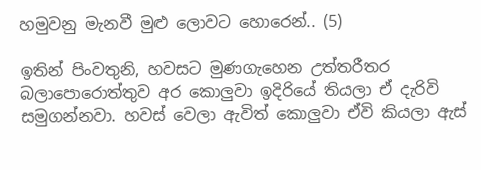හමුවනු මැනවී මුළු ලොවට හොරෙන්.. (5)

ඉතින් පිංවතුනි, හවසට මුණගැහෙන උත්තරීතර බලාපොරොත්තුව අර කොලුවා ඉදිරියේ තියලා ඒ දැරිවි සමුගන්නවා. හවස් වෙලා ඇවිත් කොලුවා ඒවි කියලා ඇස්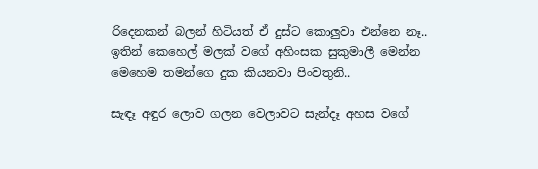රිදෙනකන් බලන් හිටියත් ඒ දුස්ට කොලුවා එන්නෙ නෑ.. ඉතින් කෙහෙල් මලක් වගේ අහිංසක සුකුමාලී මෙන්න මෙහෙම තමන්ගෙ දුක කියනවා පිංවතුනි..

සැඳෑ අඳුර ලොව ගලන වෙලාවට සැන්දෑ අහස වගේ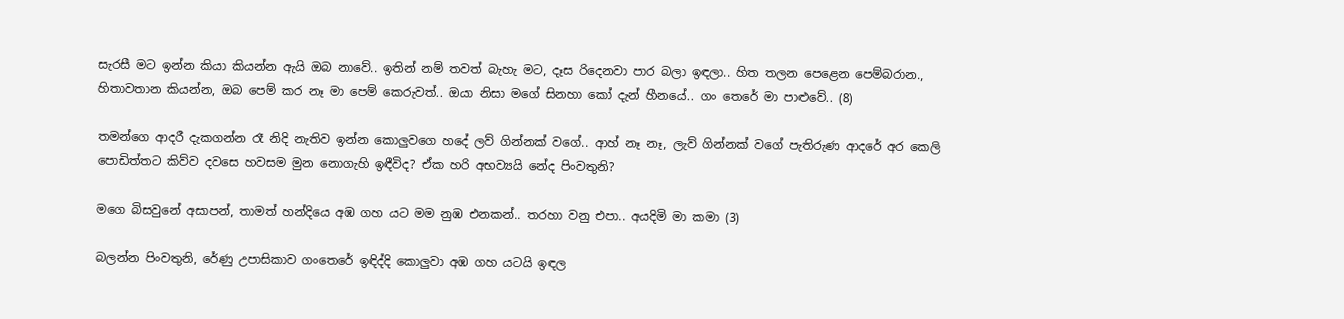සැරසී මට ඉන්න කියා කියන්න ඇයි ඔබ නාවේ.. ඉතින් නම් තවත් බැහැ මට, දෑස රිදෙනවා පාර බලා ඉඳලා.. හිත තලන පෙළෙන පෙම්බරාන., හිතාවතාන කියන්න, ඔබ පෙම් කර නෑ මා පෙම් කෙරුවත්.. ඔයා නිසා මගේ සිනහා කෝ දැන් හීනයේ.. ගං තෙරේ මා පාළුවේ.. (8)

තමන්ගෙ ආදරී දැකගන්න රෑ නිදි නැතිව ඉන්න කොලුවගෙ හදේ ලව් ගින්නක් වගේ.. ආහ් නෑ නෑ, ලැව් ගින්නක් වගේ පැතිරුණ ආදරේ අර කෙලි පොඩිත්තට කිව්ව දවසෙ හවසම මුන නොගැහි ඉඳීවිද? ඒක හරි අභව්‍යයි නේද පිංවතුනි?

මගෙ බිසවුනේ අසාපන්, තාමත් හන්දියෙ අඹ ගහ යට මම නුඹ එනකන්.. තරහා වනු එපා.. අයදිමි මා කමා (3)

බලන්න පිංවතුනි, රේණු උපාසිකාව ගංතෙරේ ඉඳිද්දි කොලුවා අඹ ගහ යටයි ඉඳල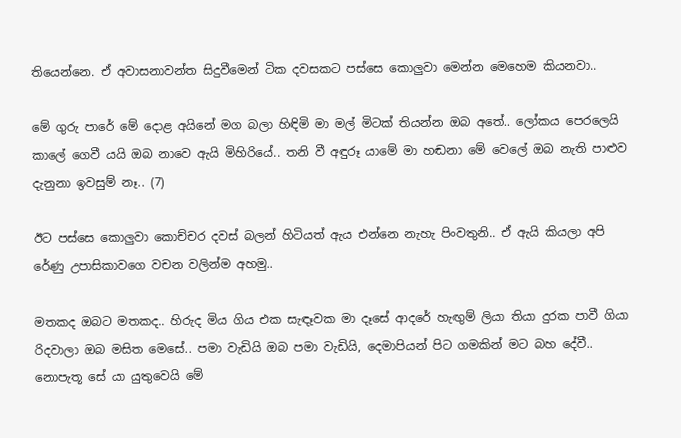තියෙන්නෙ. ඒ අවාසනාවන්ත සිදුවීමෙන් ටික දවසකට පස්සෙ කොලුවා මෙන්න මෙහෙම කියනවා..

මේ ගුරු පාරේ මේ දොළ අයිනේ මග බලා හිඳිමි මා මල් මිටක් තියන්න ඔබ අතේ.. ලෝකය පෙරලෙයි කාලේ ගෙවී යයි ඔබ නාවෙ ඇයි මිහිරියේ.. තනි වී අඳුරූ යාමේ මා හඬනා මේ වෙලේ ඔබ නැති පාළුව දැනුනා ඉවසුම් නෑ.. (7)

ඊට පස්සෙ කොලුවා කොච්චර දවස් බලන් හිටියත් ඇය එන්නෙ නැහැ පිංවතුනි.. ඒ ඇයි කියලා අපි රේණු උපාසිකාවගෙ වචන වලින්ම අහමු..

මතකද ඔබට මතකද.. හිරුද මිය ගිය එක සැඳෑවක මා දෑසේ ආදරේ හැඟුම් ලියා තියා දුරක පාවී ගියා රිදවාලා ඔබ මසිත මෙසේ.. පමා වැඩියි ඔබ පමා වැඩියි, දෙමාපියන් පිට ගමකින් මට බහ දේවී.. නොපැතූ සේ යා යුතුවෙයි මේ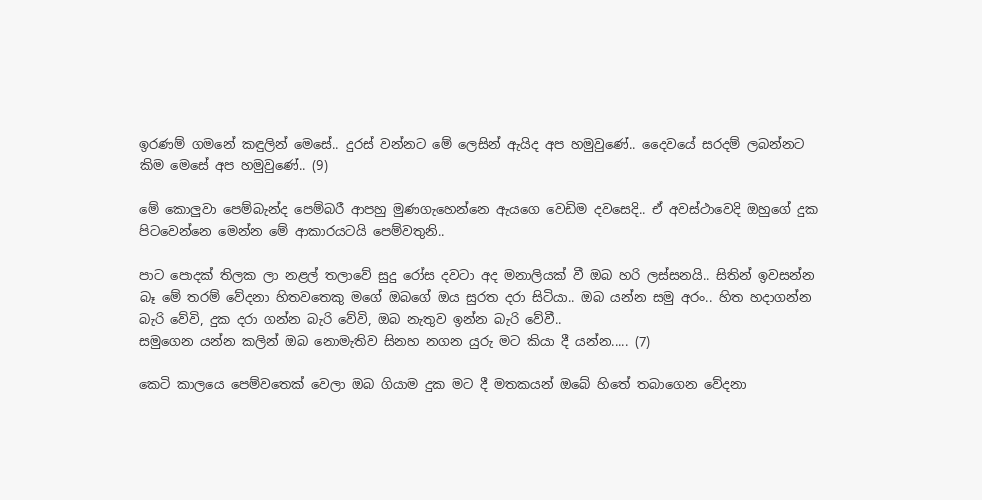ඉරණම් ගමනේ කඳුලින් මෙසේ.. දුරස් වන්නට මේ ලෙසින් ඇයිද අප හමුවුණේ.. දෛවයේ සරදම් ලබන්නට කිම මෙසේ අප හමුවුණේ.. (9)

මේ කොලුවා පෙම්බැන්ද පෙම්බරී ආපහු මුණගැහෙන්නෙ ඇයගෙ වෙඩිම දවසෙදි.. ඒ අවස්ථාවෙදි ඔහුගේ දුක පිටවෙන්නෙ මෙන්න මේ ආකාරයටයි පෙම්වතුනි..

පාට පොදක් තිලක ලා නළල් තලාවේ සුදු රෝස දවටා අද මනාලියක් වී ඔබ හරි ලස්සනයි.. සිතින් ඉවසන්න බෑ මේ තරම් වේදනා හිතවතෙකු මගේ ඔබගේ ඔය සුරත දරා සිටියා.. ඔබ යන්න සමු අරං.. හිත හදාගන්න බැරි වේවි, දුක දරා ගන්න බැරි වේවි, ඔබ නැතුව ඉන්න බැරි වේවී..
සමුගෙන යන්න කලින් ඔබ නොමැතිව සිනහ නගන යුරු මට කියා දී යන්න..... (7)

කෙටි කාලයෙ පෙම්වතෙක් වෙලා ඔබ ගියාම දුක මට දී මතකයන් ඔබේ හිතේ තබාගෙන වේදනා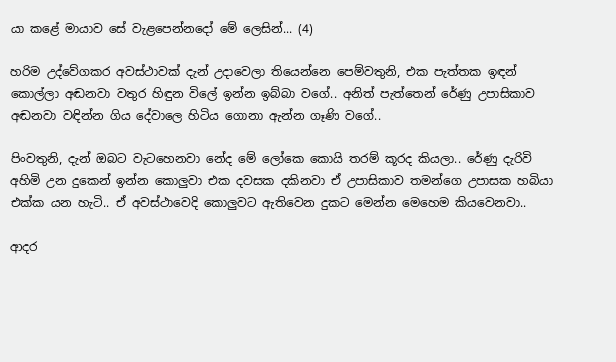යා කළේ මායාව සේ වැළපෙන්නදෝ මේ ලෙසින්... (4)

හරිම උද්වේගකර අවස්ථාවක් දැන් උදාවෙලා තියෙන්නෙ පෙම්වතුනි, එක පැත්තක ඉඳන් කොල්ලා අඬනවා වතුර හිඳුන විලේ ඉන්න ඉබ්බා වගේ.. අනිත් පැත්තෙන් රේණු උපාසිකාව අඬනවා වඳින්න ගිය දේවාලෙ හිටිය ගොනා ඇන්න ගෑණි වගේ..

පිංවතුනි, දැන් ඔබට වැටහෙනවා නේද මේ ලෝකෙ කොයි තරම් කූරද කියලා.. රේණු දැරිවි අහිමි උන දුකෙන් ඉන්න කොලුවා එක දවසක දකිනවා ඒ උපාසිකාව තමන්ගෙ උපාසක හබියා එක්ක යන හැටි.. ඒ අවස්ථාවෙදි කොලුවට ඇතිවෙන දුකට මෙන්න මෙහෙම කියවෙනවා..

ආදර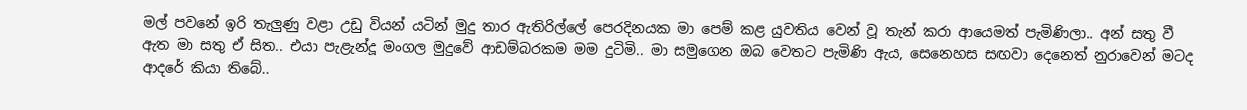මල් පවනේ ඉරි තැලුණු වළා උඩු වියන් යටින් මුදු තාර ඇතිරිල්ලේ පෙරදිනයක මා පෙම් කළ යුවතිය වෙන් වූ තැන් කරා ආයෙමත් පැමිණිලා.. අන් සතු වී ඇත මා සතු ඒ සිත.. එයා පැළැන්දූ මංගල මුදුවේ ආඩම්බරකම මම දුටිමි.. මා සමුගෙන ඔබ වෙතට පැමිණි ඇය, සෙනෙහස සඟවා දෙනෙත් නුරාවෙන් මටද ආදරේ කියා තිබේ..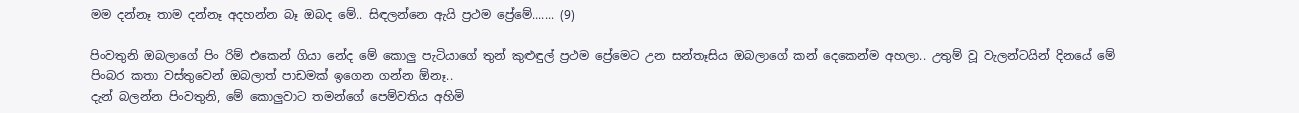මම දන්නෑ තාම දන්නෑ අදහන්න බෑ ඔබද මේ.. සිඳලන්නෙ ඇයි ප්‍රථම ප්‍රේමේ....... (9)

පිංවතුනි ඔබලාගේ පිං රිම් එකෙන් ගියා නේද මේ කොලු පැටියාගේ තුන් කුළුඳුල් ප්‍රථම ප්‍රේමෙට උන සන්තෑසිය ඔබලාගේ කන් දෙකෙන්ම අහලා.. උතුම් වූ වැලන්ටයින් දිනයේ මේ පිංබර කතා වස්තුවෙන් ඔබලාත් පාඩමක් ඉගෙන ගන්න ඕනෑ..
දැන් බලන්න පිංවතුනි, මේ කොලුවාට තමන්ගේ පෙම්වතිය අහිමි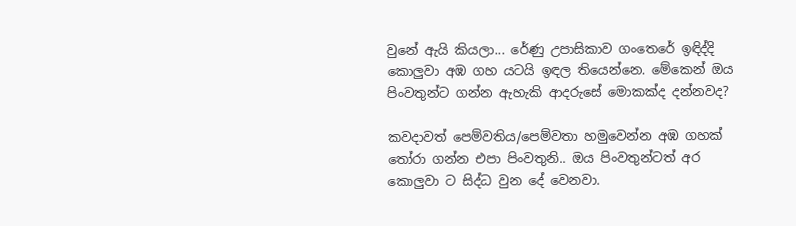වුනේ ඇයි කියලා... රේණු උපාසිකාව ගංතෙරේ ඉඳිද්දි කොලුවා අඹ ගහ යටයි ඉඳල තියෙන්නෙ. මේකෙන් ඔය පිංවතුන්ට ගන්න ඇහැකි ආදරුසේ මොකක්ද දන්නවද?

කවදාවත් පෙම්වතිය/පෙම්වතා හමුවෙන්න අඹ ගහක් තෝරා ගන්න එපා පිංවතුනි.. ඔය පිංවතුන්ටත් අර කොලුවා ට සිද්ධ වුන දේ වෙනවා.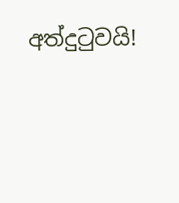අත්දුටුවයි!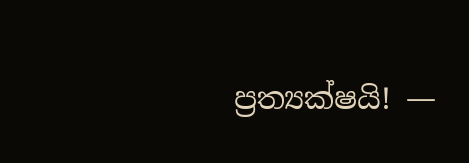ප්‍රත්‍යක්ෂයි! —